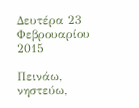Δευτέρα 23 Φεβρουαρίου 2015

Πεινάω, νηστεύω,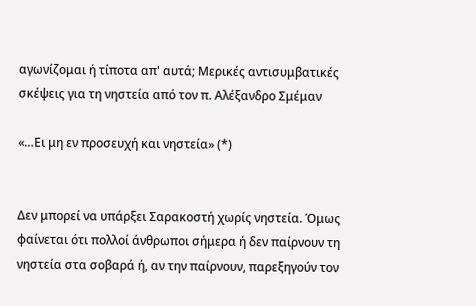αγωνίζομαι ή τίποτα απ' αυτά; Μερικές αντισυμβατικές σκέψεις για τη νηστεία από τον π. Αλέξανδρο Σμέμαν

«…Ει μη εν προσευχή και νηστεία» (*)


Δεν μπορεί να υπάρξει Σαρακοστή χωρίς νηστεία. Όμως φαίνεται ότι πολλοί άνθρωποι σήμερα ή δεν παίρνουν τη νηστεία στα σοβαρά ή, αν την παίρνουν, παρεξηγούν τον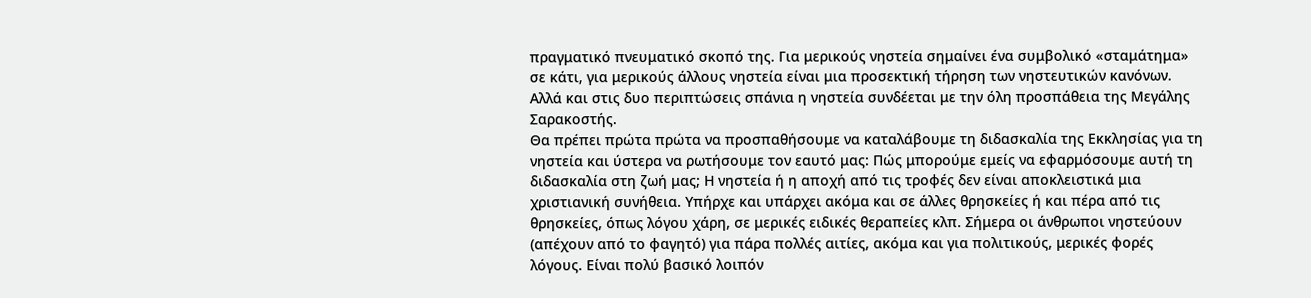πραγματικό πνευματικό σκοπό της. Για μερικούς νηστεία σημαίνει ένα συμβολικό «σταμάτημα» σε κάτι, για μερικούς άλλους νηστεία είναι μια προσεκτική τήρηση των νηστευτικών κανόνων. Αλλά και στις δυο περιπτώσεις σπάνια η νηστεία συνδέεται με την όλη προσπάθεια της Μεγάλης Σαρακοστής.
Θα πρέπει πρώτα πρώτα να προσπαθήσουμε να καταλάβουμε τη διδασκαλία της Εκκλησίας για τη νηστεία και ύστερα να ρωτήσουμε τον εαυτό μας: Πώς μπορούμε εμείς να εφαρμόσουμε αυτή τη διδασκαλία στη ζωή μας; Η νηστεία ή η αποχή από τις τροφές δεν είναι αποκλειστικά μια χριστιανική συνήθεια. Υπήρχε και υπάρχει ακόμα και σε άλλες θρησκείες ή και πέρα από τις θρησκείες, όπως λόγου χάρη, σε μερικές ειδικές θεραπείες κλπ. Σήμερα οι άνθρωποι νηστεύουν (απέχουν από το φαγητό) για πάρα πολλές αιτίες, ακόμα και για πολιτικούς, μερικές φορές λόγους. Είναι πολύ βασικό λοιπόν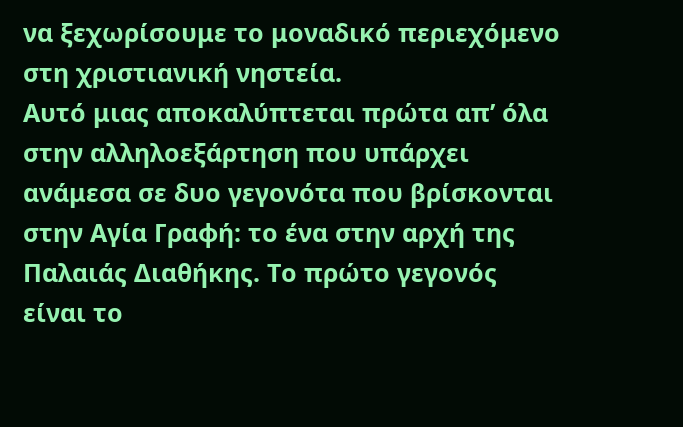να ξεχωρίσουμε το μοναδικό περιεχόμενο στη χριστιανική νηστεία.
Αυτό μιας αποκαλύπτεται πρώτα απ’ όλα στην αλληλοεξάρτηση που υπάρχει ανάμεσα σε δυο γεγονότα που βρίσκονται στην Αγία Γραφή: το ένα στην αρχή της Παλαιάς Διαθήκης. Το πρώτο γεγονός είναι το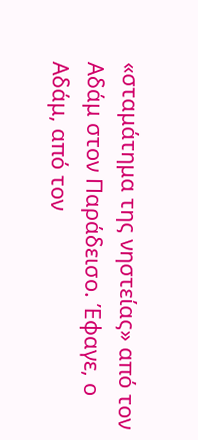«σταμάτημα της νηστείας» από τον Αδάμ στον Παράδεισο. Έφαγε, ο Αδάμ, από τον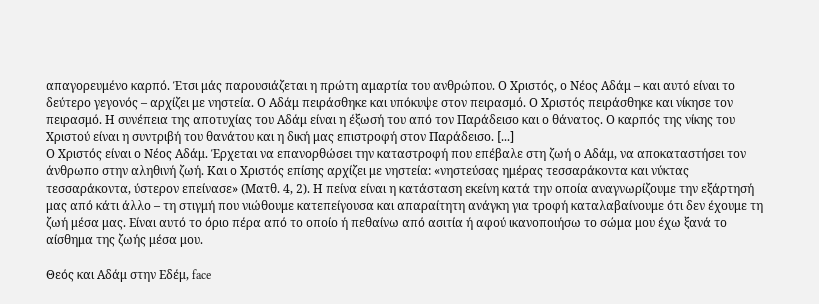απαγορευμένο καρπό. Έτσι μάς παρουσιάζεται η πρώτη αμαρτία του ανθρώπου. Ο Χριστός, ο Νέος Αδάμ – και αυτό είναι το δεύτερο γεγονός – αρχίζει με νηστεία. Ο Αδάμ πειράσθηκε και υπόκυψε στον πειρασμό. Ο Χριστός πειράσθηκε και νίκησε τον πειρασμό. Η συνέπεια της αποτυχίας του Αδάμ είναι η έξωσή του από τον Παράδεισο και ο θάνατος. Ο καρπός της νίκης του Χριστού είναι η συντριβή του θανάτου και η δική μας επιστροφή στον Παράδεισο. [...]
Ο Χριστός είναι ο Νέος Αδάμ. Έρχεται να επανορθώσει την καταστροφή που επέβαλε στη ζωή ο Αδάμ, να αποκαταστήσει τον άνθρωπο στην αληθινή ζωή. Και ο Χριστός επίσης αρχίζει με νηστεία: «νηστεύσας ημέρας τεσσαράκοντα και νύκτας τεσσαράκοντα, ύστερον επείνασε» (Ματθ. 4, 2). Η πείνα είναι η κατάσταση εκείνη κατά την οποία αναγνωρίζουμε την εξάρτησή μας από κάτι άλλο – τη στιγμή που νιώθουμε κατεπείγουσα και απαραίτητη ανάγκη για τροφή καταλαβαίνουμε ότι δεν έχουμε τη ζωή μέσα μας. Είναι αυτό το όριο πέρα από το οποίο ή πεθαίνω από ασιτία ή αφού ικανοποιήσω το σώμα μου έχω ξανά το αίσθημα της ζωής μέσα μου.

Θεός και Αδάμ στην Εδέμ, face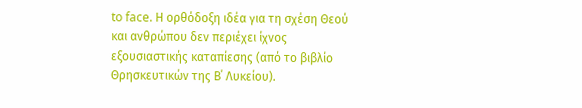to face. Η ορθόδοξη ιδέα για τη σχέση Θεού και ανθρώπου δεν περιέχει ίχνος εξουσιαστικής καταπίεσης (από το βιβλίο Θρησκευτικών της Β΄ Λυκείου).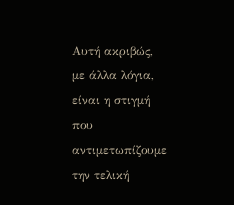Αυτή ακριβώς, με άλλα λόγια, είναι η στιγμή που αντιμετωπίζουμε την τελική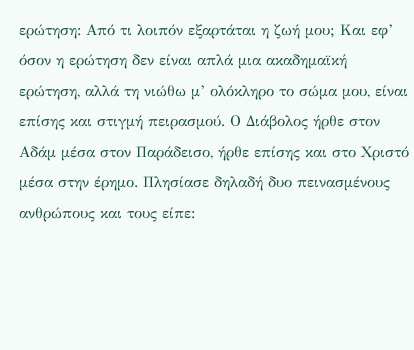ερώτηση: Από τι λοιπόν εξαρτάται η ζωή μου; Και εφ’ όσον η ερώτηση δεν είναι απλά μια ακαδημαϊκή ερώτηση, αλλά τη νιώθω μ’ ολόκληρο το σώμα μου, είναι επίσης και στιγμή πειρασμού. Ο Διάβολος ήρθε στον Αδάμ μέσα στον Παράδεισο, ήρθε επίσης και στο Χριστό μέσα στην έρημο. Πλησίασε δηλαδή δυο πεινασμένους ανθρώπους και τους είπε: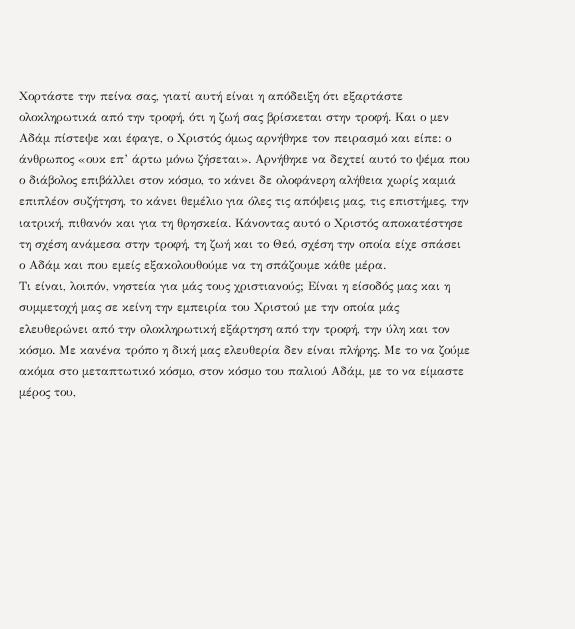Χορτάστε την πείνα σας, γιατί αυτή είναι η απόδειξη ότι εξαρτάστε ολοκληρωτικά από την τροφή, ότι η ζωή σας βρίσκεται στην τροφή. Και ο μεν Αδάμ πίστεψε και έφαγε, ο Χριστός όμως αρνήθηκε τον πειρασμό και είπε: ο άνθρωπος «ουκ επ’ άρτω μόνω ζήσεται». Αρνήθηκε να δεχτεί αυτό το ψέμα που ο διάβολος επιβάλλει στον κόσμο, το κάνει δε ολοφάνερη αλήθεια χωρίς καμιά επιπλέον συζήτηση, το κάνει θεμέλιο για όλες τις απόψεις μας, τις επιστήμες, την ιατρική, πιθανόν και για τη θρησκεία. Κάνοντας αυτό ο Χριστός αποκατέστησε τη σχέση ανάμεσα στην τροφή, τη ζωή και το Θεό, σχέση την οποία είχε σπάσει ο Αδάμ και που εμείς εξακολουθούμε να τη σπάζουμε κάθε μέρα.
Τι είναι, λοιπόν, νηστεία για μάς τους χριστιανούς; Είναι η είσοδός μας και η συμμετοχή μας σε κείνη την εμπειρία του Χριστού με την οποία μάς ελευθερώνει από την ολοκληρωτική εξάρτηση από την τροφή, την ύλη και τον κόσμο. Με κανένα τρόπο η δική μας ελευθερία δεν είναι πλήρης. Με το να ζούμε ακόμα στο μεταπτωτικό κόσμο, στον κόσμο του παλιού Αδάμ, με το να είμαστε μέρος του,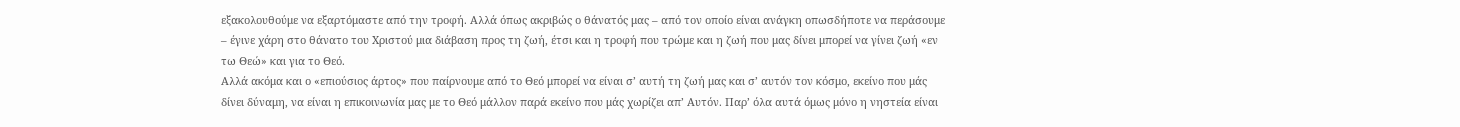εξακολουθούμε να εξαρτόμαστε από την τροφή. Αλλά όπως ακριβώς ο θάνατός μας – από τον οποίο είναι ανάγκη οπωσδήποτε να περάσουμε – έγινε χάρη στο θάνατο του Χριστού μια διάβαση προς τη ζωή, έτσι και η τροφή που τρώμε και η ζωή που μας δίνει μπορεί να γίνει ζωή «εν τω Θεώ» και για το Θεό.
Αλλά ακόμα και ο «επιούσιος άρτος» που παίρνουμε από το Θεό μπορεί να είναι σ’ αυτή τη ζωή μας και σ’ αυτόν τον κόσμο, εκείνο που μάς δίνει δύναμη, να είναι η επικοινωνία μας με το Θεό μάλλον παρά εκείνο που μάς χωρίζει απ’ Αυτόν. Παρ’ όλα αυτά όμως μόνο η νηστεία είναι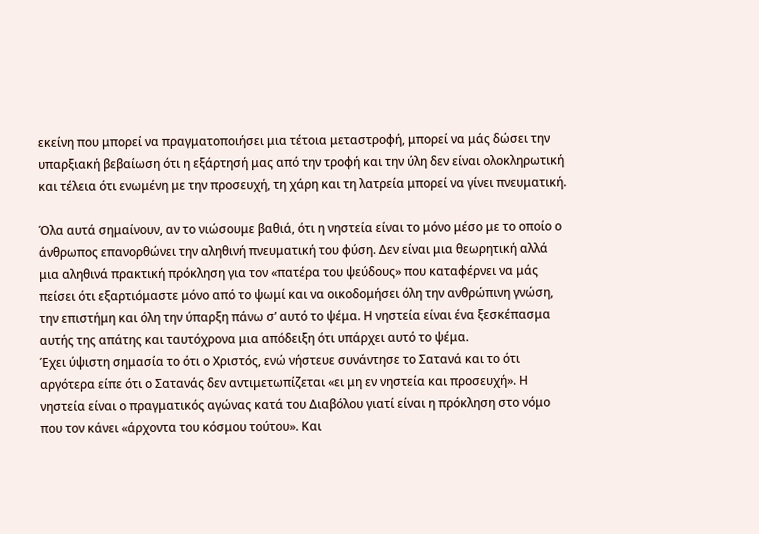εκείνη που μπορεί να πραγματοποιήσει μια τέτοια μεταστροφή, μπορεί να μάς δώσει την υπαρξιακή βεβαίωση ότι η εξάρτησή μας από την τροφή και την ύλη δεν είναι ολοκληρωτική και τέλεια ότι ενωμένη με την προσευχή, τη χάρη και τη λατρεία μπορεί να γίνει πνευματική.

Όλα αυτά σημαίνουν, αν το νιώσουμε βαθιά, ότι η νηστεία είναι το μόνο μέσο με το οποίο ο άνθρωπος επανορθώνει την αληθινή πνευματική του φύση. Δεν είναι μια θεωρητική αλλά μια αληθινά πρακτική πρόκληση για τον «πατέρα του ψεύδους» που καταφέρνει να μάς πείσει ότι εξαρτιόμαστε μόνο από το ψωμί και να οικοδομήσει όλη την ανθρώπινη γνώση, την επιστήμη και όλη την ύπαρξη πάνω σ’ αυτό το ψέμα. Η νηστεία είναι ένα ξεσκέπασμα αυτής της απάτης και ταυτόχρονα μια απόδειξη ότι υπάρχει αυτό το ψέμα.
Έχει ύψιστη σημασία το ότι ο Χριστός, ενώ νήστευε συνάντησε το Σατανά και το ότι αργότερα είπε ότι ο Σατανάς δεν αντιμετωπίζεται «ει μη εν νηστεία και προσευχή». Η νηστεία είναι ο πραγματικός αγώνας κατά του Διαβόλου γιατί είναι η πρόκληση στο νόμο που τον κάνει «άρχοντα του κόσμου τούτου». Και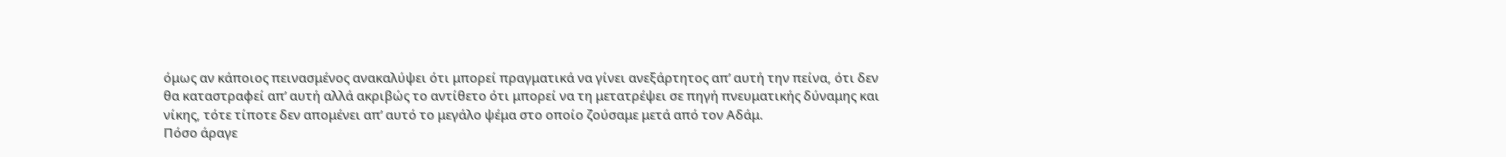όμως αν κάποιος πεινασμένος ανακαλύψει ότι μπορεί πραγματικά να γίνει ανεξάρτητος απ’ αυτή την πείνα, ότι δεν θα καταστραφεί απ’ αυτή αλλά ακριβώς το αντίθετο ότι μπορεί να τη μετατρέψει σε πηγή πνευματικής δύναμης και νίκης, τότε τίποτε δεν απομένει απ’ αυτό το μεγάλο ψέμα στο οποίο ζούσαμε μετά από τον Αδάμ.
Πόσο άραγε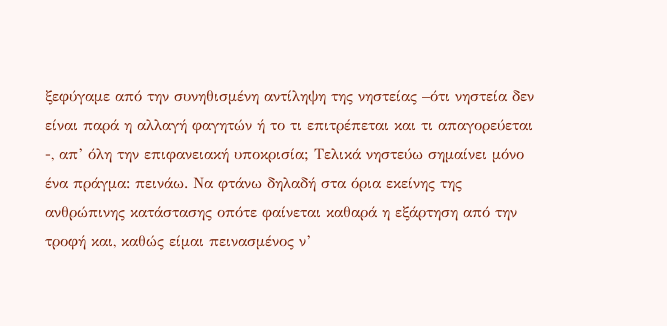ξεφύγαμε από την συνηθισμένη αντίληψη της νηστείας –ότι νηστεία δεν είναι παρά η αλλαγή φαγητών ή το τι επιτρέπεται και τι απαγορεύεται -, απ’ όλη την επιφανειακή υποκρισία; Τελικά νηστεύω σημαίνει μόνο ένα πράγμα: πεινάω. Να φτάνω δηλαδή στα όρια εκείνης της ανθρώπινης κατάστασης οπότε φαίνεται καθαρά η εξάρτηση από την τροφή και, καθώς είμαι πεινασμένος ν’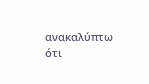ανακαλύπτω ότι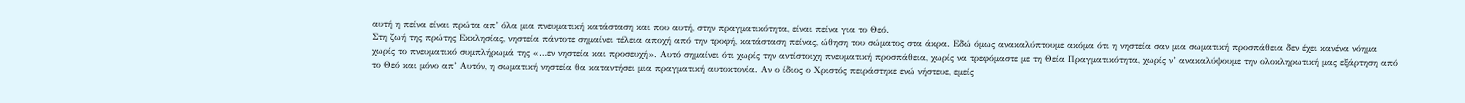αυτή η πείνα είναι πρώτα απ’ όλα μια πνευματική κατάσταση και που αυτή, στην πραγματικότητα, είναι πείνα για το Θεό.
Στη ζωή της πρώτης Εκκλησίας, νηστεία πάντοτε σημαίνει τέλεια αποχή από την τροφή, κατάσταση πείνας, ώθηση του σώματος στα άκρα. Εδώ όμως ανακαλύπτουμε ακόμα ότι η νηστεία σαν μια σωματική προσπάθεια δεν έχει κανένα νόημα χωρίς το πνευματικό συμπλήρωμά της «…εν νηστεία και προσευχή». Αυτό σημαίνει ότι χωρίς την αντίστοιχη πνευματική προσπάθεια, χωρίς να τρεφόμαστε με τη Θεία Πραγματικότητα, χωρίς ν’ ανακαλύψουμε την ολοκληρωτική μας εξάρτηση από το Θεό και μόνο απ’ Αυτόν, η σωματική νηστεία θα καταντήσει μια πραγματική αυτοκτονία. Αν ο ίδιος ο Χριστός πειράστηκε ενώ νήστευε, εμείς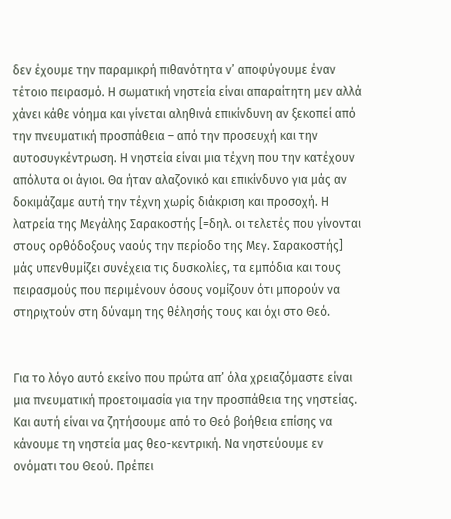δεν έχουμε την παραμικρή πιθανότητα ν’ αποφύγουμε έναν τέτοιο πειρασμό. Η σωματική νηστεία είναι απαραίτητη μεν αλλά χάνει κάθε νόημα και γίνεται αληθινά επικίνδυνη αν ξεκοπεί από την πνευματική προσπάθεια – από την προσευχή και την αυτοσυγκέντρωση. Η νηστεία είναι μια τέχνη που την κατέχουν απόλυτα οι άγιοι. Θα ήταν αλαζονικό και επικίνδυνο για μάς αν δοκιμάζαμε αυτή την τέχνη χωρίς διάκριση και προσοχή. Η λατρεία της Μεγάλης Σαρακοστής [=δηλ. οι τελετές που γίνονται στους ορθόδοξους ναούς την περίοδο της Μεγ. Σαρακοστής] μάς υπενθυμίζει συνέχεια τις δυσκολίες, τα εμπόδια και τους πειρασμούς που περιμένουν όσους νομίζουν ότι μπορούν να στηριχτούν στη δύναμη της θέλησής τους και όχι στο Θεό.


Για το λόγο αυτό εκείνο που πρώτα απ’ όλα χρειαζόμαστε είναι μια πνευματική προετοιμασία για την προσπάθεια της νηστείας. Και αυτή είναι να ζητήσουμε από το Θεό βοήθεια επίσης να κάνουμε τη νηστεία μας θεο-κεντρική. Να νηστεύουμε εν ονόματι του Θεού. Πρέπει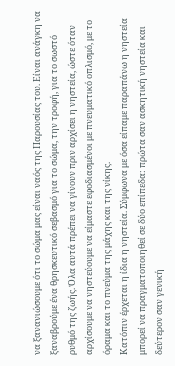να ξανανιώσουμε ότι το σώμα μας είναι ναός της Παρουσίας του. Είναι ανάγκη να ξαναβρούμε ένα θρησκευτικό σεβασμό για το σώμα, την τροφή, για το σωστό ρυθμό της ζωής. Όλα αυτά πρέπει να γίνουν πριν αρχίσει η νηστεία, ώστε όταν αρχίσουμε να νηστεύουμε να είμαστε εφοδιασμένοι με πνευματικό οπλισμό, με το όραμα και το πνεύμα της μάχης και της νίκης.
Κατόπιν έρχεται η ίδια η νηστεία. Σύμφωνα με όσα είπαμε παραπάνω η νηστεία μπορεί να πραγματοποιηθεί σε δύο επίπεδα: πρώτα σαν ασκητική νηστεία και δεύτερον σαν γενική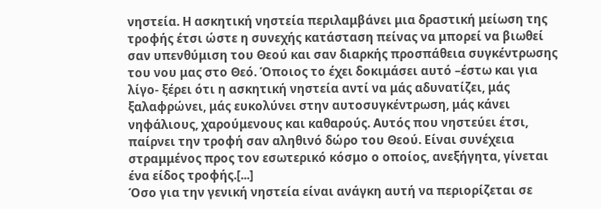νηστεία. Η ασκητική νηστεία περιλαμβάνει μια δραστική μείωση της τροφής έτσι ώστε η συνεχής κατάσταση πείνας να μπορεί να βιωθεί σαν υπενθύμιση του Θεού και σαν διαρκής προσπάθεια συγκέντρωσης του νου μας στο Θεό. Όποιος το έχει δοκιμάσει αυτό –έστω και για λίγο- ξέρει ότι η ασκητική νηστεία αντί να μάς αδυνατίζει, μάς ξαλαφρώνει, μάς ευκολύνει στην αυτοσυγκέντρωση, μάς κάνει νηφάλιους, χαρούμενους και καθαρούς. Αυτός που νηστεύει έτσι, παίρνει την τροφή σαν αληθινό δώρο του Θεού. Είναι συνέχεια στραμμένος προς τον εσωτερικό κόσμο ο οποίος, ανεξήγητα, γίνεται ένα είδος τροφής.[...]
Όσο για την γενική νηστεία είναι ανάγκη αυτή να περιορίζεται σε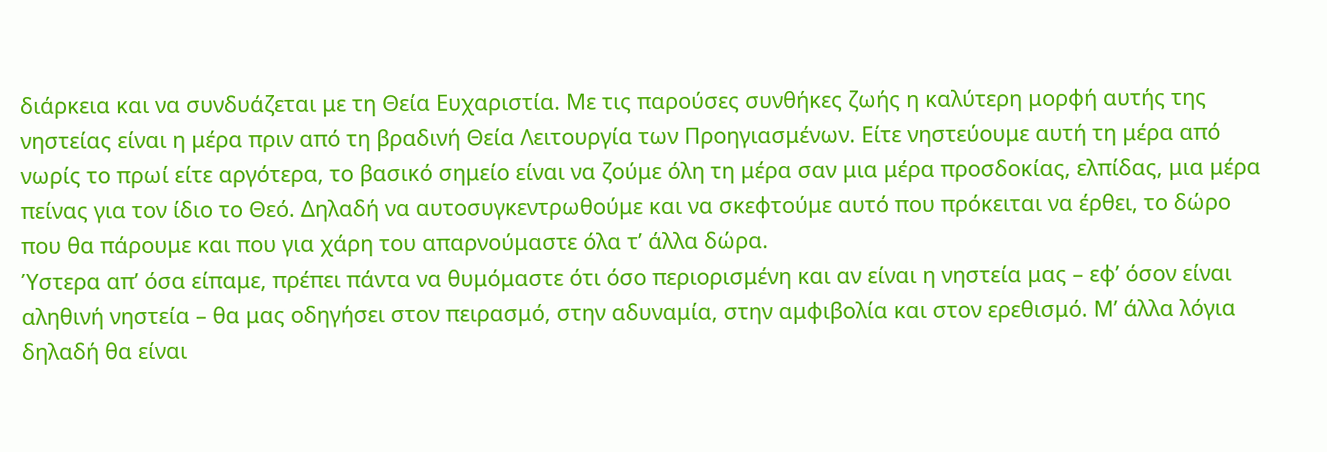διάρκεια και να συνδυάζεται με τη Θεία Ευχαριστία. Με τις παρούσες συνθήκες ζωής η καλύτερη μορφή αυτής της νηστείας είναι η μέρα πριν από τη βραδινή Θεία Λειτουργία των Προηγιασμένων. Είτε νηστεύουμε αυτή τη μέρα από νωρίς το πρωί είτε αργότερα, το βασικό σημείο είναι να ζούμε όλη τη μέρα σαν μια μέρα προσδοκίας, ελπίδας, μια μέρα πείνας για τον ίδιο το Θεό. Δηλαδή να αυτοσυγκεντρωθούμε και να σκεφτούμε αυτό που πρόκειται να έρθει, το δώρο που θα πάρουμε και που για χάρη του απαρνούμαστε όλα τ’ άλλα δώρα.
Ύστερα απ’ όσα είπαμε, πρέπει πάντα να θυμόμαστε ότι όσο περιορισμένη και αν είναι η νηστεία μας – εφ’ όσον είναι αληθινή νηστεία – θα μας οδηγήσει στον πειρασμό, στην αδυναμία, στην αμφιβολία και στον ερεθισμό. Μ’ άλλα λόγια δηλαδή θα είναι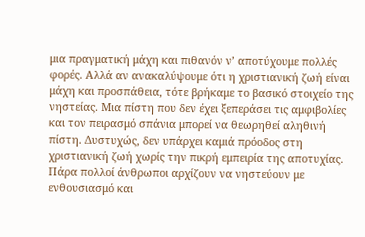μια πραγματική μάχη και πιθανόν ν’ αποτύχουμε πολλές φορές. Αλλά αν ανακαλύψουμε ότι η χριστιανική ζωή είναι μάχη και προσπάθεια, τότε βρήκαμε το βασικό στοιχείο της νηστείας. Μια πίστη που δεν έχει ξεπεράσει τις αμφιβολίες και τον πειρασμό σπάνια μπορεί να θεωρηθεί αληθινή πίστη. Δυστυχώς, δεν υπάρχει καμιά πρόοδος στη χριστιανική ζωή χωρίς την πικρή εμπειρία της αποτυχίας.
Πάρα πολλοί άνθρωποι αρχίζουν να νηστεύουν με ενθουσιασμό και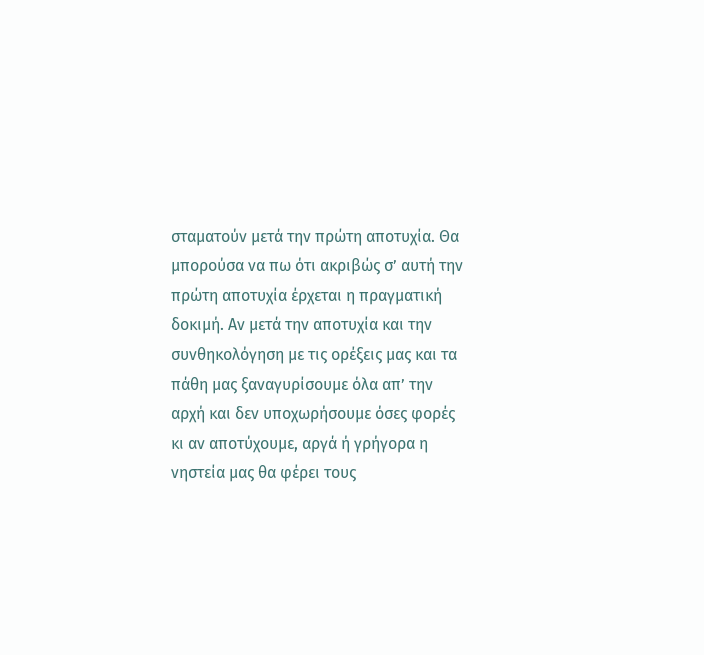σταματούν μετά την πρώτη αποτυχία. Θα μπορούσα να πω ότι ακριβώς σ’ αυτή την πρώτη αποτυχία έρχεται η πραγματική δοκιμή. Αν μετά την αποτυχία και την συνθηκολόγηση με τις ορέξεις μας και τα πάθη μας ξαναγυρίσουμε όλα απ’ την αρχή και δεν υποχωρήσουμε όσες φορές κι αν αποτύχουμε, αργά ή γρήγορα η νηστεία μας θα φέρει τους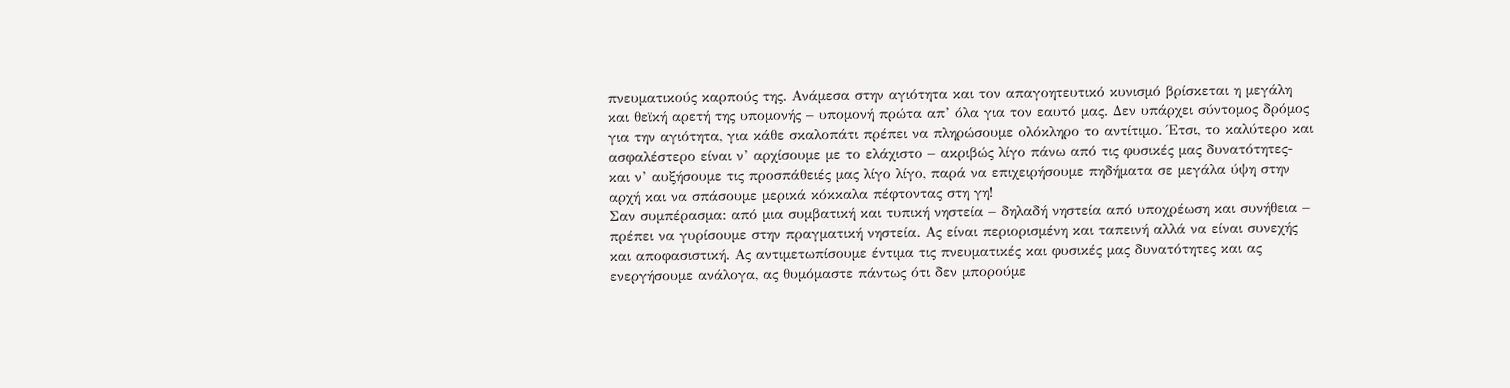πνευματικούς καρπούς της. Ανάμεσα στην αγιότητα και τον απαγοητευτικό κυνισμό βρίσκεται η μεγάλη και θεϊκή αρετή της υπομονής – υπομονή πρώτα απ’ όλα για τον εαυτό μας. Δεν υπάρχει σύντομος δρόμος για την αγιότητα, για κάθε σκαλοπάτι πρέπει να πληρώσουμε ολόκληρο το αντίτιμο. Έτσι, το καλύτερο και ασφαλέστερο είναι ν’ αρχίσουμε με το ελάχιστο – ακριβώς λίγο πάνω από τις φυσικές μας δυνατότητες- και ν’ αυξήσουμε τις προσπάθειές μας λίγο λίγο, παρά να επιχειρήσουμε πηδήματα σε μεγάλα ύψη στην αρχή και να σπάσουμε μερικά κόκκαλα πέφτοντας στη γη!
Σαν συμπέρασμα: από μια συμβατική και τυπική νηστεία – δηλαδή νηστεία από υποχρέωση και συνήθεια – πρέπει να γυρίσουμε στην πραγματική νηστεία. Ας είναι περιορισμένη και ταπεινή αλλά να είναι συνεχής και αποφασιστική. Ας αντιμετωπίσουμε έντιμα τις πνευματικές και φυσικές μας δυνατότητες και ας ενεργήσουμε ανάλογα, ας θυμόμαστε πάντως ότι δεν μπορούμε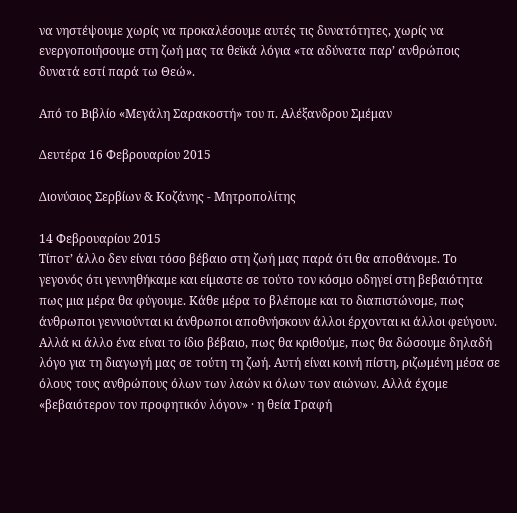να νηστέψουμε χωρίς να προκαλέσουμε αυτές τις δυνατότητες, χωρίς να ενεργοποιήσουμε στη ζωή μας τα θεϊκά λόγια «τα αδύνατα παρ’ ανθρώποις δυνατά εστί παρά τω Θεώ».

Από το Βιβλίο «Μεγάλη Σαρακοστή» του π. Αλέξανδρου Σμέμαν

Δευτέρα 16 Φεβρουαρίου 2015

Διονύσιος Σερβίων & Κοζάνης - Μητροπολίτης

14 Φεβρουαρίου 2015
Τίποτ’ άλλο δεν είναι τόσο βέβαιο στη ζωή μας παρά ότι θα αποθάνομε. Το γεγονός ότι γεννηθήκαμε και είμαστε σε τούτο τον κόσμο οδηγεί στη βεβαιότητα πως μια μέρα θα φύγουμε. Κάθε μέρα το βλέπομε και το διαπιστώνομε, πως άνθρωποι γεννιούνται κι άνθρωποι αποθνήσκουν άλλοι έρχονται κι άλλοι φεύγουν. Αλλά κι άλλο ένα είναι το ίδιο βέβαιο, πως θα κριθούμε, πως θα δώσουμε δηλαδή λόγο για τη διαγωγή μας σε τούτη τη ζωή. Αυτή είναι κοινή πίστη, ριζωμένη μέσα σε όλους τους ανθρώπους όλων των λαών κι όλων των αιώνων. Αλλά έχομε «βεβαιότερον τον προφητικόν λόγον» · η θεία Γραφή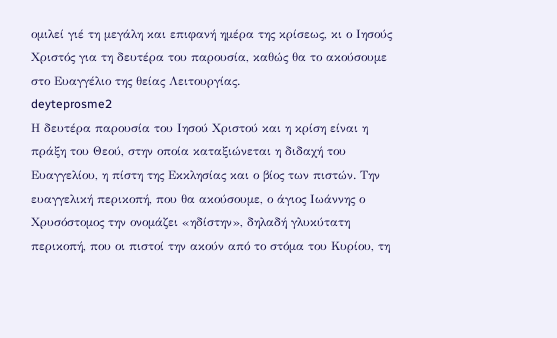ομιλεί γιέ τη μεγάλη και επιφανή ημέρα της κρίσεως, κι ο Ιησούς Χριστός για τη δευτέρα του παρουσία, καθώς θα το ακούσουμε στο Ευαγγέλιο της θείας Λειτουργίας.
deyteprosme2
Η δευτέρα παρουσία του Ιησού Χριστού και η κρίση είναι η πράξη του Θεού, στην οποία καταξιώνεται η διδαχή του Ευαγγελίου, η πίστη της Εκκλησίας και ο βίος των πιστών. Την ευαγγελική περικοπή, που θα ακούσουμε, ο άγιος Ιωάννης ο Χρυσόστομος την ονομάζει «ηδίστην», δηλαδή γλυκύτατη περικοπή, που οι πιστοί την ακούν από το στόμα του Κυρίου, τη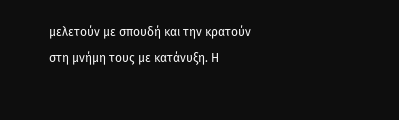μελετούν με σπουδή και την κρατούν στη μνήμη τους με κατάνυξη. Η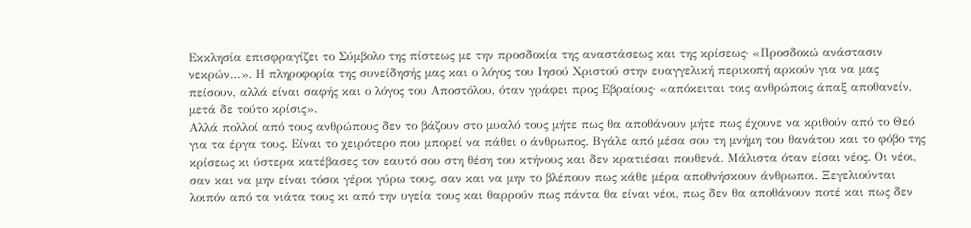Εκκλησία επισφραγίζει το Σύμβολο της πίστεως με την προσδοκία της αναστάσεως και της κρίσεως· «Προσδοκώ ανάστασιν νεκρών…». Η πληροφορία της συνείδησής μας και ο λόγος του Ιησού Χριστού στην ευαγγελική περικοπή αρκούν για να μας πείσουν, αλλά είναι σαφής και ο λόγος του Αποστόλου, όταν γράφει προς Εβραίους· «απόκειται τοις ανθρώποις άπαξ αποθανείν, μετά δε τούτο κρίσις».
Αλλά πολλοί από τους ανθρώπους δεν το βάζουν στο μυαλό τους μήτε πως θα αποθάνουν μήτε πως έχουνε να κριθούν από το Θεό για τα έργα τους. Είναι το χειρότερο που μπορεί να πάθει ο άνθρωπος. Βγάλε από μέσα σου τη μνήμη του θανάτου και το φόβο της κρίσεως κι ύστερα κατέβασες τον εαυτό σου στη θέση του κτήνους και δεν κρατιέσαι πουθενά. Μάλιστα όταν είσαι νέος. Οι νέοι, σαν και να μην είναι τόσοι γέροι γύρω τους, σαν και να μην το βλέπουν πως κάθε μέρα αποθνήσκουν άνθρωποι. Ξεγελιούνται λοιπόν από τα νιάτα τους κι από την υγεία τους και θαρρούν πως πάντα θα είναι νέοι, πως δεν θα αποθάνουν ποτέ και πως δεν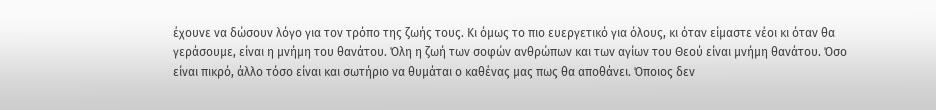έχουνε να δώσουν λόγο για τον τρόπο της ζωής τους. Κι όμως το πιο ευεργετικό για όλους, κι όταν είμαστε νέοι κι όταν θα γεράσουμε, είναι η μνήμη του θανάτου. Όλη η ζωή των σοφών ανθρώπων και των αγίων του Θεού είναι μνήμη θανάτου. Όσο είναι πικρό, άλλο τόσο είναι και σωτήριο να θυμάται ο καθένας μας πως θα αποθάνει. Όποιος δεν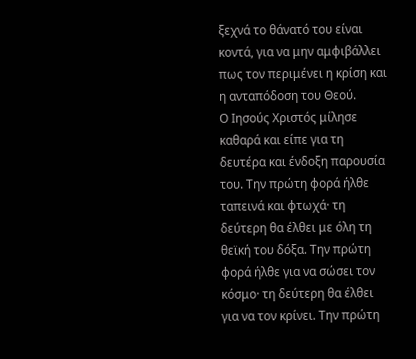ξεχνά το θάνατό του είναι κοντά, για να μην αμφιβάλλει πως τον περιμένει η κρίση και η ανταπόδοση του Θεού.
Ο Ιησούς Χριστός μίλησε καθαρά και είπε για τη δευτέρα και ένδοξη παρουσία του. Την πρώτη φορά ήλθε ταπεινά και φτωχά· τη δεύτερη θα έλθει με όλη τη θεϊκή του δόξα. Την πρώτη φορά ήλθε για να σώσει τον κόσμο· τη δεύτερη θα έλθει για να τον κρίνει. Την πρώτη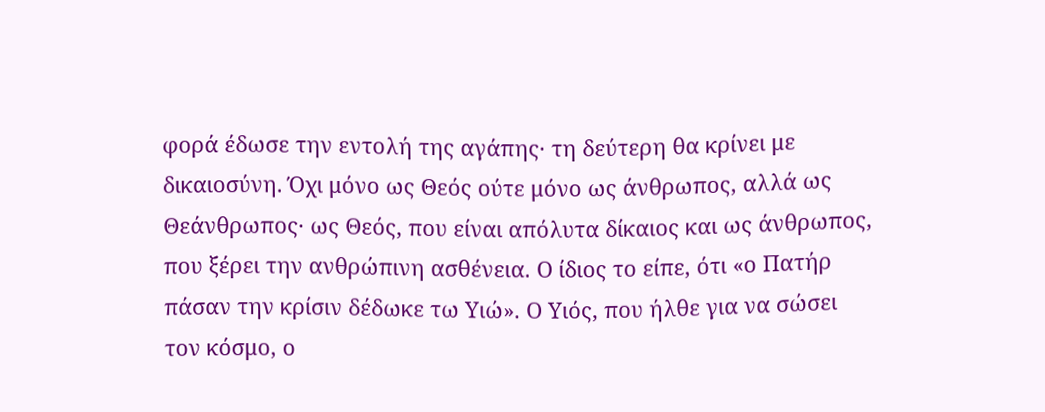φορά έδωσε την εντολή της αγάπης· τη δεύτερη θα κρίνει με δικαιοσύνη. Όχι μόνο ως Θεός ούτε μόνο ως άνθρωπος, αλλά ως Θεάνθρωπος· ως Θεός, που είναι απόλυτα δίκαιος και ως άνθρωπος, που ξέρει την ανθρώπινη ασθένεια. Ο ίδιος το είπε, ότι «ο Πατήρ πάσαν την κρίσιν δέδωκε τω Υιώ». Ο Υιός, που ήλθε για να σώσει τον κόσμο, ο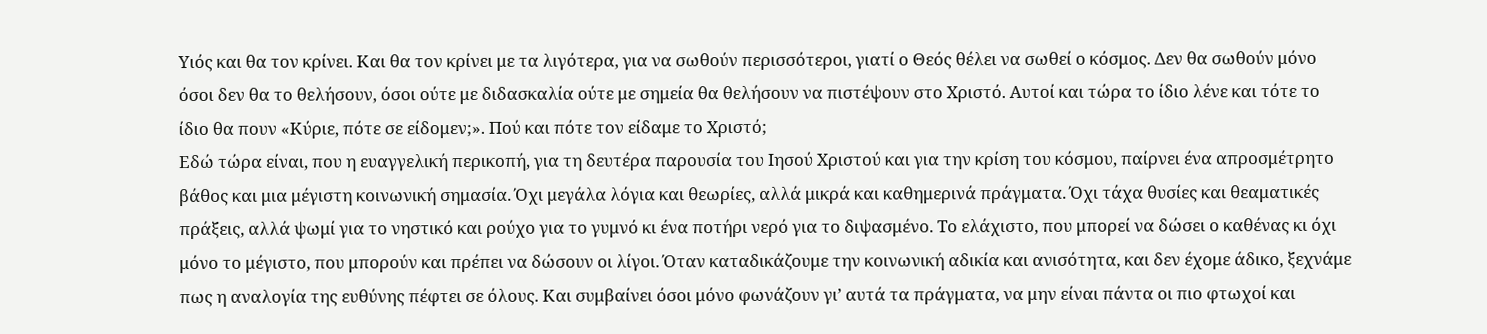Υιός και θα τον κρίνει. Και θα τον κρίνει με τα λιγότερα, για να σωθούν περισσότεροι, γιατί ο Θεός θέλει να σωθεί ο κόσμος. Δεν θα σωθούν μόνο όσοι δεν θα το θελήσουν, όσοι ούτε με διδασκαλία ούτε με σημεία θα θελήσουν να πιστέψουν στο Χριστό. Αυτοί και τώρα το ίδιο λένε και τότε το ίδιο θα πουν «Κύριε, πότε σε είδομεν;». Πού και πότε τον είδαμε το Χριστό;
Εδώ τώρα είναι, που η ευαγγελική περικοπή, για τη δευτέρα παρουσία του Ιησού Χριστού και για την κρίση του κόσμου, παίρνει ένα απροσμέτρητο βάθος και μια μέγιστη κοινωνική σημασία. Όχι μεγάλα λόγια και θεωρίες, αλλά μικρά και καθημερινά πράγματα. Όχι τάχα θυσίες και θεαματικές πράξεις, αλλά ψωμί για το νηστικό και ρούχο για το γυμνό κι ένα ποτήρι νερό για το διψασμένο. Το ελάχιστο, που μπορεί να δώσει ο καθένας κι όχι μόνο το μέγιστο, που μπορούν και πρέπει να δώσουν οι λίγοι. Όταν καταδικάζουμε την κοινωνική αδικία και ανισότητα, και δεν έχομε άδικο, ξεχνάμε πως η αναλογία της ευθύνης πέφτει σε όλους. Και συμβαίνει όσοι μόνο φωνάζουν γι’ αυτά τα πράγματα, να μην είναι πάντα οι πιο φτωχοί και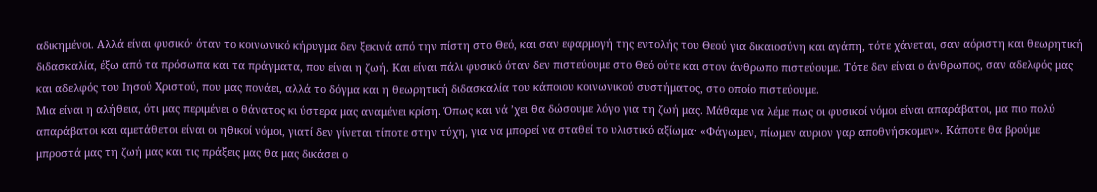αδικημένοι. Αλλά είναι φυσικό· όταν το κοινωνικό κήρυγμα δεν ξεκινά από την πίστη στο Θεό, και σαν εφαρμογή της εντολής του Θεού για δικαιοσύνη και αγάπη, τότε χάνεται, σαν αόριστη και θεωρητική διδασκαλία, έξω από τα πρόσωπα και τα πράγματα, που είναι η ζωή. Και είναι πάλι φυσικό όταν δεν πιστεύουμε στο Θεό ούτε και στον άνθρωπο πιστεύουμε. Τότε δεν είναι ο άνθρωπος, σαν αδελφός μας και αδελφός του Ιησού Χριστού, που μας πονάει, αλλά το δόγμα και η θεωρητική διδασκαλία του κάποιου κοινωνικού συστήματος, στο οποίο πιστεύουμε.
Μια είναι η αλήθεια, ότι μας περιμένει ο θάνατος κι ύστερα μας αναμένει κρίση. Όπως και νά ’χει θα δώσουμε λόγο για τη ζωή μας. Μάθαμε να λέμε πως οι φυσικοί νόμοι είναι απαράβατοι, μα πιο πολύ απαράβατοι και αμετάθετοι είναι οι ηθικοί νόμοι, γιατί δεν γίνεται τίποτε στην τύχη, για να μπορεί να σταθεί το υλιστικό αξίωμα· «Φάγωμεν, πίωμεν αυριον γαρ αποθνήσκομεν». Κάποτε θα βρούμε μπροστά μας τη ζωή μας και τις πράξεις μας θα μας δικάσει ο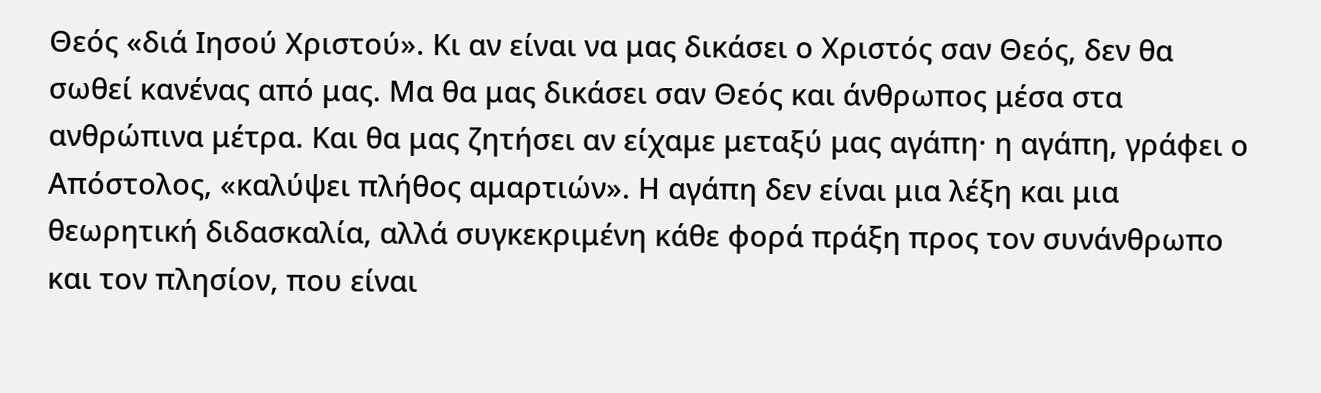Θεός «διά Ιησού Χριστού». Κι αν είναι να μας δικάσει ο Χριστός σαν Θεός, δεν θα σωθεί κανένας από μας. Μα θα μας δικάσει σαν Θεός και άνθρωπος μέσα στα ανθρώπινα μέτρα. Και θα μας ζητήσει αν είχαμε μεταξύ μας αγάπη· η αγάπη, γράφει ο Απόστολος, «καλύψει πλήθος αμαρτιών». Η αγάπη δεν είναι μια λέξη και μια θεωρητική διδασκαλία, αλλά συγκεκριμένη κάθε φορά πράξη προς τον συνάνθρωπο και τον πλησίον, που είναι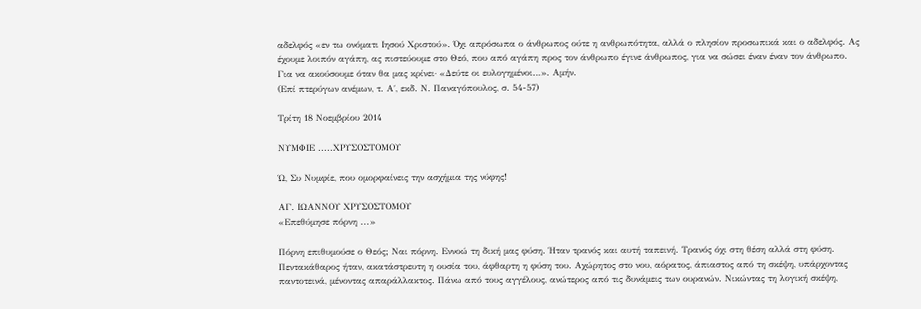αδελφός «εν τω ονόματι Ιησού Χριστού». Όχι απρόσωπα ο άνθρωπος ούτε η ανθρωπότητα, αλλά ο πλησίον προσωπικά και ο αδελφός. Ας έχουμε λοιπόν αγάπη, ας πιστεύουμε στο Θεό, που από αγάπη προς τον άνθρωπο έγινε άνθρωπος, για να σώσει έναν έναν τον άνθρωπο. Για να ακούσουμε όταν θα μας κρίνει· «Δεύτε οι ευλογημένοι…». Αμήν.
(Επί πτερύγων ανέμων, τ. Α΄, εκδ. Ν. Παναγόπουλος, σ. 54-57)

Τρίτη 18 Νοεμβρίου 2014

ΝΥΜΦΙΕ .....ΧΡΥΣΟΣΤΟΜΟΥ

Ώ, Συ Νυμφίε, που ομορφαίνεις την ασχήμια της νύφης!

ΑΓ. ΙΩΑΝΝΟΥ ΧΡΥΣΟΣΤΟΜΟΥ
«Επεθύμησε πόρνη ...»

Πόρνη επιθυμούσε ο Θεός; Ναι πόρνη. Εννοώ τη δική μας φύση. Ήταν τρανός και αυτή ταπεινή. Τρανός όχι στη θέση αλλά στη φύση. Πεντακάθαρος ήταν, ακατάστρευτη η ουσία του, άφθαρτη η φύση του. Αχώρητος στο νου, αόρατος, άπιαστος από τη σκέψη, υπάρχοντας παντοτεινά, μένοντας απαράλλακτος. Πάνω από τους αγγέλους, ανώτερος από τις δυνάμεις των ουρανών. Νικώντας τη λογική σκέψη,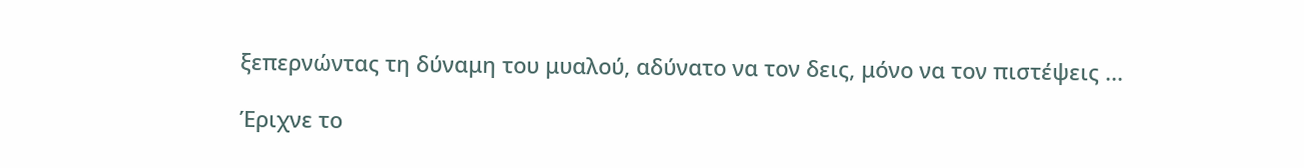ξεπερνώντας τη δύναμη του μυαλού, αδύνατο να τον δεις, μόνο να τον πιστέψεις ...

Έριχνε το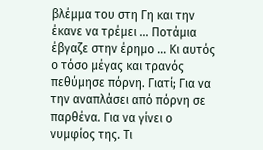βλέμμα του στη Γη και την έκανε να τρέμει ... Ποτάμια έβγαζε στην έρημο ... Κι αυτός ο τόσο μέγας και τρανός πεθύμησε πόρνη. Γιατί; Για να την αναπλάσει από πόρνη σε παρθένα. Για να γίνει ο νυμφίος της. Τι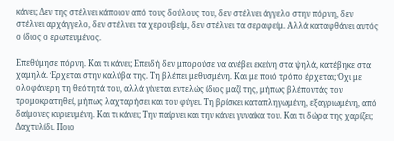κάνει; Δεν της στέλνει κάποιον από τους δούλους του, δεν στέλνει άγγελο στην πόρνη, δεν στέλνει αρχάγγελο, δεν στέλνει τα χερουβείμ, δεν στέλνει τα σεραφείμ. Αλλά καταφθάνει αυτός ο ίδιος ο ερωτευμένος.

Επεθύμησε πόρνη. Και τι κάνει; Επειδή δεν μπορούσε να ανέβει εκείνη στα ψηλά, κατέβηκε στα χαμηλά. Έρχεται στην καλύβα της. Τη βλέπει μεθυσμένη. Και με ποιό τρόπο έρχεται; Όχι με ολοφάνερη τη θεότητά του, αλλά γίνεται εντελώς ίδιος μαζί της, μήπως βλέποντάς τον τρομοκρατηθεί, μήπως λαχταρήσει και του φύγει. Τη βρίσκει καταπληγωμένη, εξαγριωμένη, από δαίμονες κυριευμένη. Και τι κάνει; Την παίρνει και την κάνει γυναίκα του. Και τι δώρα της χαρίζει; Δαχτυλίδι. Ποιο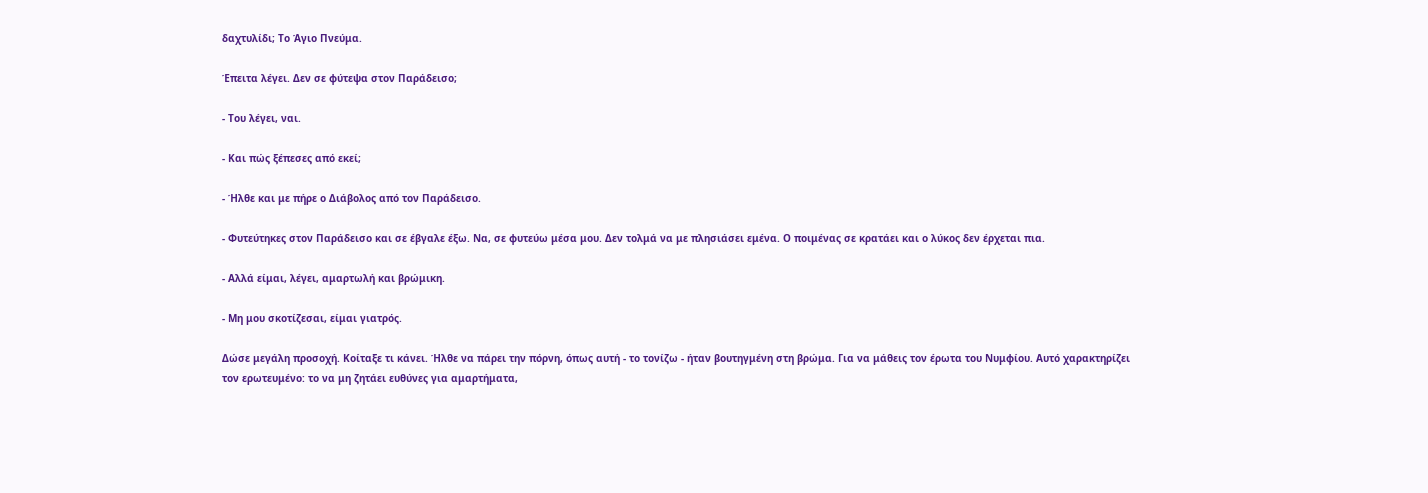δαχτυλίδι; Το Άγιο Πνεύμα.

Έπειτα λέγει. Δεν σε φύτεψα στον Παράδεισο;

- Του λέγει, ναι.

- Και πώς ξέπεσες από εκεί;

- Ήλθε και με πήρε ο Διάβολος από τον Παράδεισο.

- Φυτεύτηκες στον Παράδεισο και σε έβγαλε έξω. Να, σε φυτεύω μέσα μου. Δεν τολμά να με πλησιάσει εμένα. Ο ποιμένας σε κρατάει και ο λύκος δεν έρχεται πια.

- Αλλά είμαι, λέγει, αμαρτωλή και βρώμικη.

- Μη μου σκοτίζεσαι, είμαι γιατρός.

Δώσε μεγάλη προσοχή. Κοίταξε τι κάνει. Ήλθε να πάρει την πόρνη, όπως αυτή - το τονίζω - ήταν βουτηγμένη στη βρώμα. Για να μάθεις τον έρωτα του Νυμφίου. Αυτό χαρακτηρίζει τον ερωτευμένο: το να μη ζητάει ευθύνες για αμαρτήματα,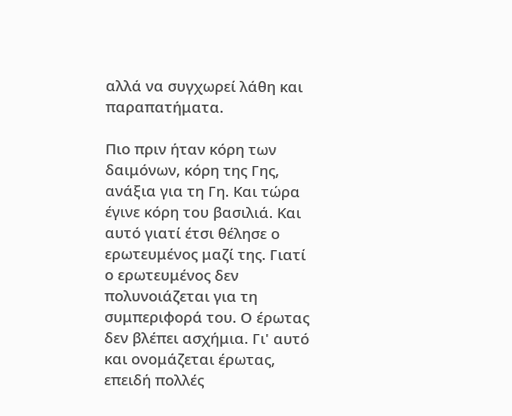αλλά να συγχωρεί λάθη και παραπατήματα.

Πιο πριν ήταν κόρη των δαιμόνων, κόρη της Γης, ανάξια για τη Γη. Και τώρα έγινε κόρη του βασιλιά. Και αυτό γιατί έτσι θέλησε ο ερωτευμένος μαζί της. Γιατί ο ερωτευμένος δεν πολυνοιάζεται για τη συμπεριφορά του. Ο έρωτας δεν βλέπει ασχήμια. Γι' αυτό και ονομάζεται έρωτας, επειδή πολλές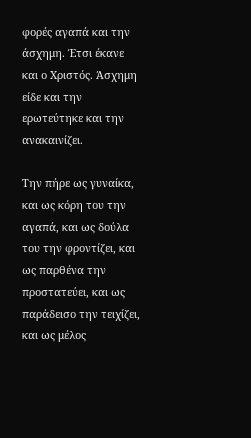φορές αγαπά και την άσχημη. Έτσι έκανε και ο Χριστός. Άσχημη είδε και την ερωτεύτηκε και την ανακαινίζει.

Την πήρε ως γυναίκα, και ως κόρη του την αγαπά, και ως δούλα του την φροντίζει, και ως παρθένα την προστατεύει, και ως παράδεισο την τειχίζει, και ως μέλος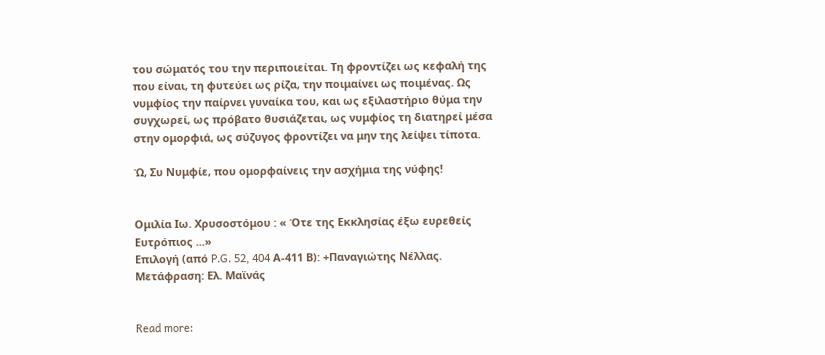του σώματός του την περιποιείται. Τη φροντίζει ως κεφαλή της που είναι, τη φυτεύει ως ρίζα, την ποιμαίνει ως ποιμένας. Ως νυμφίος την παίρνει γυναίκα του, και ως εξιλαστήριο θύμα την συγχωρεί, ως πρόβατο θυσιάζεται, ως νυμφίος τη διατηρεί μέσα στην ομορφιά, ως σύζυγος φροντίζει να μην της λείψει τίποτα.

Ώ, Συ Νυμφίε, που ομορφαίνεις την ασχήμια της νύφης!


Ομιλία Ιω. Χρυσοστόμου : « Ότε της Εκκλησίας έξω ευρεθείς Ευτρόπιος ...»
Επιλογή (από P.G. 52, 404 Α-411 Β): +Παναγιώτης Νέλλας. Μετάφραση: Ελ. Μαϊνάς


Read more: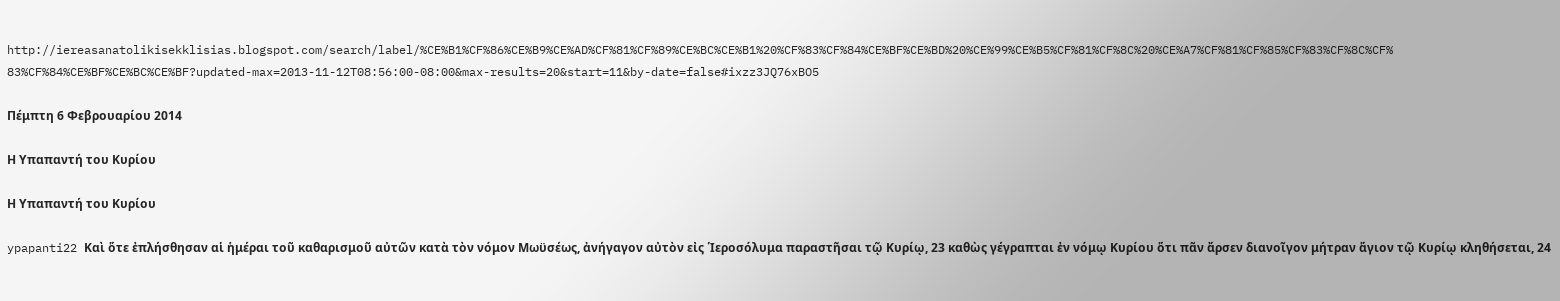http://iereasanatolikisekklisias.blogspot.com/search/label/%CE%B1%CF%86%CE%B9%CE%AD%CF%81%CF%89%CE%BC%CE%B1%20%CF%83%CF%84%CE%BF%CE%BD%20%CE%99%CE%B5%CF%81%CF%8C%20%CE%A7%CF%81%CF%85%CF%83%CF%8C%CF%83%CF%84%CE%BF%CE%BC%CE%BF?updated-max=2013-11-12T08:56:00-08:00&max-results=20&start=11&by-date=false#ixzz3JQ76xBO5

Πέμπτη 6 Φεβρουαρίου 2014

Η Υπαπαντή του Κυρίου

Η Υπαπαντή του Κυρίου

ypapanti22 Καὶ ὅτε ἐπλήσθησαν αἱ ἡμέραι τοῦ καθαρισμοῦ αὐτῶν κατὰ τὸν νόμον Μωϋσέως, ἀνήγαγον αὐτὸν εἰς ῾Ιεροσόλυμα παραστῆσαι τῷ Κυρίῳ, 23 καθὼς γέγραπται ἐν νόμῳ Κυρίου ὅτι πᾶν ἄρσεν διανοῖγον μήτραν ἅγιον τῷ Κυρίῳ κληθήσεται, 24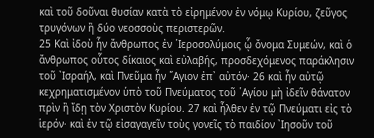καὶ τοῦ δοῦναι θυσίαν κατὰ τὸ εἰρημένον ἐν νόμῳ Κυρίου, ζεῦγος τρυγόνων ἢ δύο νεοσσοὺς περιστερῶν.
25 Καὶ ἰδοὺ ἦν ἄνθρωπος ἐν ῾Ιεροσολύμοις ᾧ ὄνομα Συμεών, καὶ ὁ ἄνθρωπος οὗτος δίκαιος καὶ εὐλαβής, προσδεχόμενος παράκλησιν τοῦ ᾿Ισραήλ, καὶ Πνεῦμα ἦν ῞Αγιον ἐπ᾿ αὐτόν· 26 καὶ ἦν αὐτῷ κεχρηματισμένον ὑπὸ τοῦ Πνεύματος τοῦ ῾Αγίου μὴ ἰδεῖν θάνατον πρὶν ἢ ἴδῃ τὸν Χριστὸν Κυρίου. 27 καὶ ἦλθεν ἐν τῷ Πνεύματι εἰς τὸ ἱερόν· καὶ ἐν τῷ εἰσαγαγεῖν τοὺς γονεῖς τὸ παιδίον ᾿Ιησοῦν τοῦ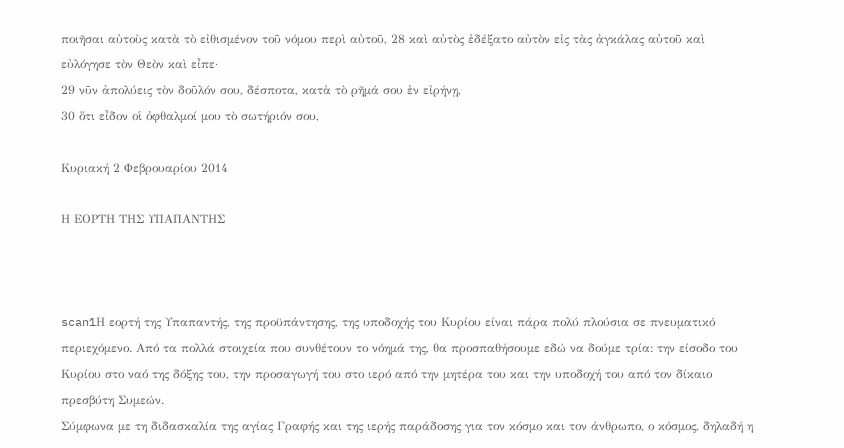ποιῆσαι αὐτοὺς κατὰ τὸ εἰθισμένον τοῦ νόμου περὶ αὐτοῦ, 28 καὶ αὐτὸς ἐδέξατο αὐτὸν εἰς τὰς ἀγκάλας αὐτοῦ καὶ εὐλόγησε τὸν Θεὸν καὶ εἶπε·
29 νῦν ἀπολύεις τὸν δοῦλόν σου, δέσποτα, κατὰ τὸ ρῆμά σου ἐν εἰρήνῃ,
30 ὅτι εἶδον οἱ ὀφθαλμοί μου τὸ σωτήριόν σου,

Κυριακή 2 Φεβρουαρίου 2014

Η ΕΟΡΤΗ ΤΗΣ ΥΠΑΠΑΝΤΗΣ



scan1Η εορτή της Υπαπαντής, της προϋπάντησης, της υποδοχής του Κυρίου είναι πάρα πολύ πλούσια σε πνευματικό περιεχόμενο. Από τα πολλά στοιχεία που συνθέτουν το νόημά της, θα προσπαθήσουμε εδώ να δούμε τρία: την είσοδο του Κυρίου στο ναό της δόξης του, την προσαγωγή του στο ιερό από την μητέρα του και την υποδοχή του από τον δίκαιο πρεσβύτη Συμεών.
Σύμφωνα με τη διδασκαλία της αγίας Γραφής και της ιερής παράδοσης για τον κόσμο και τον άνθρωπο, ο κόσμος, δηλαδή η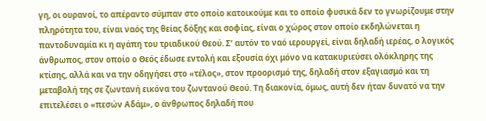γη, οι ουρανοί, το απέραντο σύμπαν στο οποίο κατοικούμε και το οποίο φυσικά δεν το γνωρίζουμε στην πληρότητα του, είναι ναός της θείας δόξης και σοφίας, είναι ο χώρος στον οποίο εκδηλώνεται η παντοδυναμία κι η αγάπη του τριαδικού Θεού. Σ’ αυτόν το ναό ιερουργεί, είναι δηλαδή ιερέας, ο λογικός άνθρωπος, στον οποίο ο Θεός έδωσε εντολή και εξουσία όχι μόνο να κατακυριεύσει ολόκληρης της κτίσης, αλλά και να την οδηγήσει στο «τέλος», στον προορισμό της, δηλαδή στον εξαγιασμό και τη μεταβολή της σε ζωντανή εικόνα του ζωντανού Θεού. Τη διακονία, όμως, αυτή δεν ήταν δυνατό να την επιτελέσει ο «πεσών Αδάμ», ο άνθρωπος δηλαδή που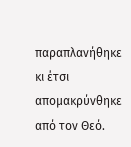παραπλανήθηκε κι έτσι απομακρύνθηκε από τον Θεό.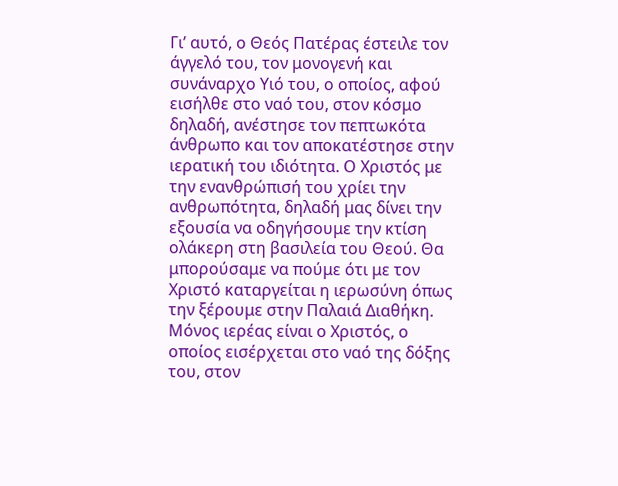Γι’ αυτό, ο Θεός Πατέρας έστειλε τον άγγελό του, τον μονογενή και συνάναρχο Υιό του, ο οποίος, αφού εισήλθε στο ναό του, στον κόσμο δηλαδή, ανέστησε τον πεπτωκότα άνθρωπο και τον αποκατέστησε στην ιερατική του ιδιότητα. Ο Χριστός με την ενανθρώπισή του χρίει την ανθρωπότητα, δηλαδή μας δίνει την εξουσία να οδηγήσουμε την κτίση ολάκερη στη βασιλεία του Θεού. Θα μπορούσαμε να πούμε ότι με τον Χριστό καταργείται η ιερωσύνη όπως την ξέρουμε στην Παλαιά Διαθήκη. Μόνος ιερέας είναι ο Χριστός, ο οποίος εισέρχεται στο ναό της δόξης του, στον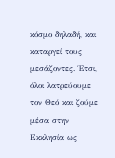κόσμο δηλαδή, και καταργεί τους μεσάζοντες. Έτσι, όλοι λατρεύουμε τον Θεό και ζούμε μέσα στην Εκκλησία ως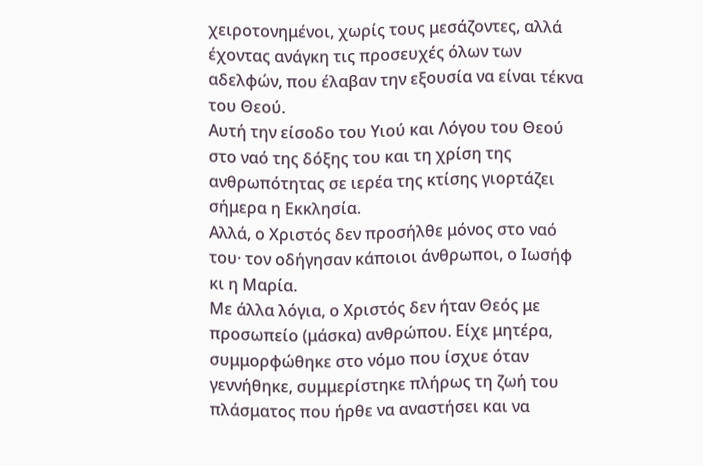χειροτονημένοι, χωρίς τους μεσάζοντες, αλλά έχοντας ανάγκη τις προσευχές όλων των αδελφών, που έλαβαν την εξουσία να είναι τέκνα του Θεού.
Αυτή την είσοδο του Υιού και Λόγου του Θεού στο ναό της δόξης του και τη χρίση της ανθρωπότητας σε ιερέα της κτίσης γιορτάζει σήμερα η Εκκλησία.
Αλλά, ο Χριστός δεν προσήλθε μόνος στο ναό του· τον οδήγησαν κάποιοι άνθρωποι, ο Ιωσήφ κι η Μαρία.
Με άλλα λόγια, ο Χριστός δεν ήταν Θεός με προσωπείο (μάσκα) ανθρώπου. Είχε μητέρα, συμμορφώθηκε στο νόμο που ίσχυε όταν γεννήθηκε, συμμερίστηκε πλήρως τη ζωή του πλάσματος που ήρθε να αναστήσει και να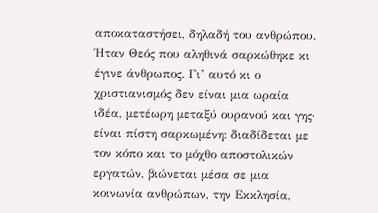αποκαταστήσει, δηλαδή του ανθρώπου. Ήταν Θεός που αληθινά σαρκώθηκε κι έγινε άνθρωπος. Γι’ αυτό κι ο χριστιανισμός δεν είναι μια ωραία ιδέα, μετέωρη μεταξύ ουρανού και γης· είναι πίστη σαρκωμένη: διαδίδεται με τον κόπο και το μόχθο αποστολικών εργατών, βιώνεται μέσα σε μια κοινωνία ανθρώπων, την Εκκλησία,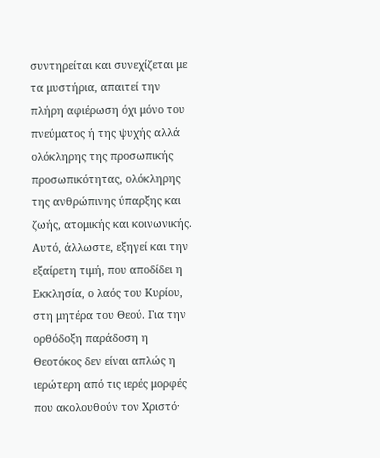συντηρείται και συνεχίζεται με τα μυστήρια, απαιτεί την πλήρη αφιέρωση όχι μόνο του πνεύματος ή της ψυχής αλλά ολόκληρης της προσωπικής προσωπικότητας, ολόκληρης της ανθρώπινης ύπαρξης και ζωής, ατομικής και κοινωνικής. Αυτό, άλλωστε, εξηγεί και την εξαίρετη τιμή, που αποδίδει η Εκκλησία, ο λαός του Κυρίου, στη μητέρα του Θεού. Για την ορθόδοξη παράδοση η Θεοτόκος δεν είναι απλώς η ιερώτερη από τις ιερές μορφές που ακολουθούν τον Χριστό·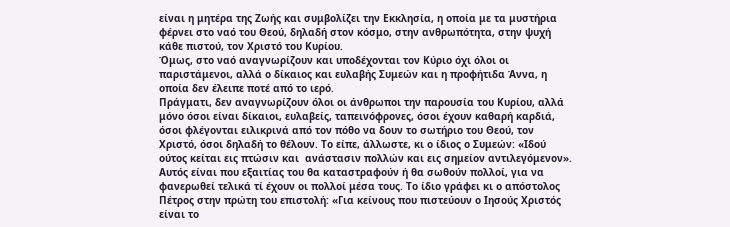είναι η μητέρα της Ζωής και συμβολίζει την Εκκλησία, η οποία με τα μυστήρια φέρνει στο ναό του Θεού, δηλαδή στον κόσμο, στην ανθρωπότητα, στην ψυχή κάθε πιστού, τον Χριστό του Κυρίου.
Όμως, στο ναό αναγνωρίζουν και υποδέχονται τον Κύριο όχι όλοι οι παριστάμενοι, αλλά ο δίκαιος και ευλαβής Συμεών και η προφήτιδα Άννα, η οποία δεν έλειπε ποτέ από το ιερό.
Πράγματι, δεν αναγνωρίζουν όλοι οι άνθρωποι την παρουσία του Κυρίου, αλλά μόνο όσοι είναι δίκαιοι, ευλαβείς, ταπεινόφρονες, όσοι έχουν καθαρή καρδιά, όσοι φλέγονται ειλικρινά από τον πόθο να δουν το σωτήριο του Θεού, τον Χριστό, όσοι δηλαδή το θέλουν. Το είπε, άλλωστε, κι ο ίδιος ο Συμεών: «Ιδού ούτος κείται εις πτώσιν και  ανάστασιν πολλών και εις σημείον αντιλεγόμενον». Αυτός είναι που εξαιτίας του θα καταστραφούν ή θα σωθούν πολλοί, για να φανερωθεί τελικά τί έχουν οι πολλοί μέσα τους. Το ίδιο γράφει κι ο απόστολος Πέτρος στην πρώτη του επιστολή: «Για κείνους που πιστεύουν ο Ιησούς Χριστός είναι το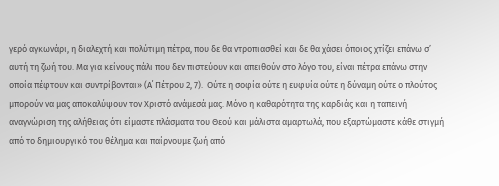γερό αγκωνάρι, η διαλεχτή και πολύτιμη πέτρα, που δε θα ντροπιασθεί και δε θα χάσει όποιος χτίζει επάνω σ’ αυτή τη ζωή του. Μα για κείνους πάλι που δεν πιστεύουν και απειθούν στο λόγο του, είναι πέτρα επάνω στην οποία πέφτουν και συντρίβονται» (Α΄ Πέτρου 2, 7).  Ούτε η σοφία ούτε η ευφυία ούτε η δύναμη ούτε ο πλούτος μπορούν να μας αποκαλύψουν τον Χριστό ανάμεσά μας. Μόνο η καθαρότητα της καρδιάς και η ταπεινή αναγνώριση της αλήθειας ότι είμαστε πλάσματα του Θεού και μάλιστα αμαρτωλά, που εξαρτώμαστε κάθε στιγμή από το δημιουργικό του θέλημα και παίρνουμε ζωή από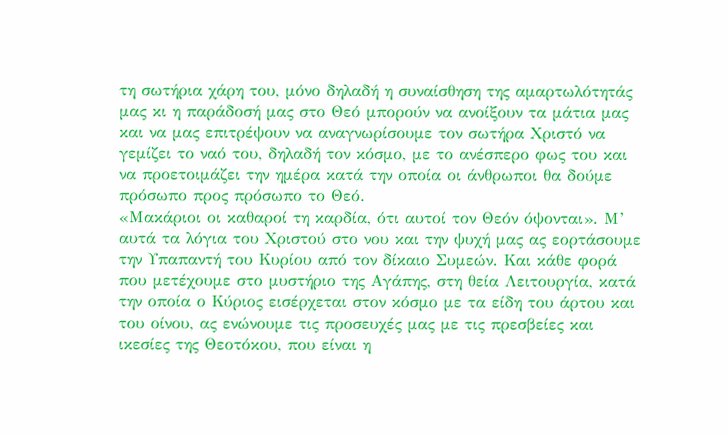τη σωτήρια χάρη του, μόνο δηλαδή η συναίσθηση της αμαρτωλότητάς μας κι η παράδοσή μας στο Θεό μπορούν να ανοίξουν τα μάτια μας και να μας επιτρέψουν να αναγνωρίσουμε τον σωτήρα Χριστό να γεμίζει το ναό του, δηλαδή τον κόσμο, με το ανέσπερο φως του και να προετοιμάζει την ημέρα κατά την οποία οι άνθρωποι θα δούμε πρόσωπο προς πρόσωπο το Θεό.
«Μακάριοι οι καθαροί τη καρδία, ότι αυτοί τον Θεόν όψονται». Μ’ αυτά τα λόγια του Χριστού στο νου και την ψυχή μας ας εορτάσουμε την Υπαπαντή του Κυρίου από τον δίκαιο Συμεών. Και κάθε φορά που μετέχουμε στο μυστήριο της Αγάπης, στη θεία Λειτουργία, κατά την οποία ο Κύριος εισέρχεται στον κόσμο με τα είδη του άρτου και του οίνου, ας ενώνουμε τις προσευχές μας με τις πρεσβείες και ικεσίες της Θεοτόκου, που είναι η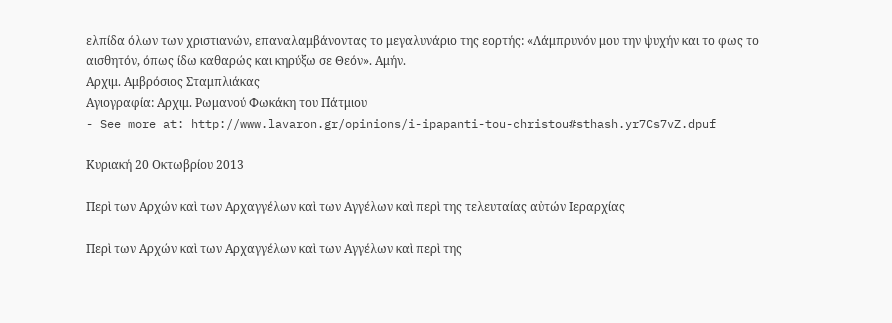ελπίδα όλων των χριστιανών, επαναλαμβάνοντας το μεγαλυνάριο της εορτής: «Λάμπρυνόν μου την ψυχήν και το φως το αισθητόν, όπως ίδω καθαρώς και κηρύξω σε Θεόν». Αμήν.
Αρχιμ. Αμβρόσιος Σταμπλιάκας
Αγιογραφία: Αρχιμ. Ρωμανού Φωκάκη του Πάτμιου
- See more at: http://www.lavaron.gr/opinions/i-ipapanti-tou-christou#sthash.yr7Cs7vZ.dpuf

Κυριακή 20 Οκτωβρίου 2013

Περὶ των Αρχών καὶ των Αρχαγγέλων καὶ των Αγγέλων καὶ περὶ της τελευταίας αὐτών Ιεραρχίας

Περὶ των Αρχών καὶ των Αρχαγγέλων καὶ των Αγγέλων καὶ περὶ της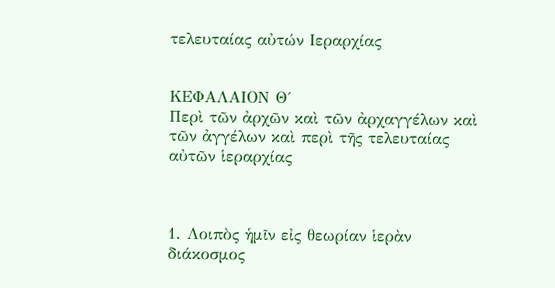τελευταίας αὐτών Ιεραρχίας


ΚΕΦΑΛΑΙΟΝ Θ΄
Περὶ τῶν ἀρχῶν καὶ τῶν ἀρχαγγέλων καὶ τῶν ἀγγέλων καὶ περὶ τῆς τελευταίας αὐτῶν ἱεραρχίας



1. Λοιπὸς ἡμῖν εἰς θεωρίαν ἱερὰν διάκοσμος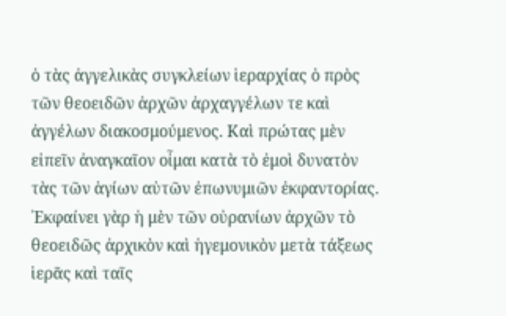ὁ τὰς ἀγγελικὰς συγκλείων ἱεραρχίας ὁ πρὸς τῶν θεοειδῶν ἀρχῶν ἀρχαγγέλων τε καὶ ἀγγέλων διακοσμούμενος. Καὶ πρώτας μὲν εἰπεῖν ἀναγκαῖον οἶμαι κατὰ τὸ ἐμοὶ δυνατὸν τὰς τῶν ἁγίων αὐτῶν ἐπωνυμιῶν ἐκφαντορίας. ᾽Εκφαίνει γὰρ ἡ μὲν τῶν οὐρανίων ἀρχῶν τὸ θεοειδῶς ἀρχικὸν καὶ ἡγεμονικὸν μετὰ τάξεως ἱερᾶς καὶ ταῖς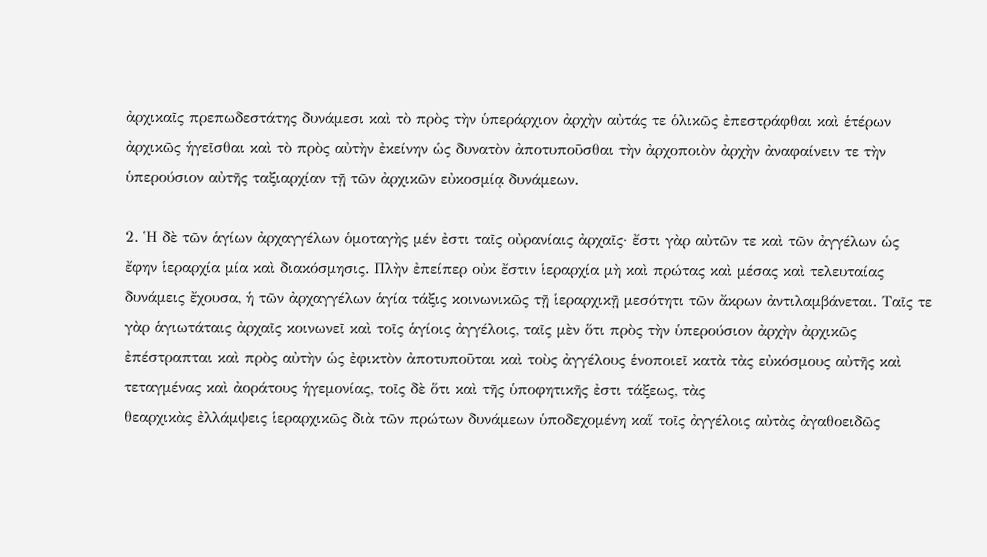ἀρχικαῖς πρεπωδεστάτης δυνάμεσι καὶ τὸ πρὸς τὴν ὑπεράρχιον ἀρχὴν αὐτάς τε ὁλικῶς ἐπεστράφθαι καὶ ἑτέρων ἀρχικῶς ἡγεῖσθαι καὶ τὸ πρὸς αὐτὴν ἐκείνην ὡς δυνατὸν ἀποτυποῦσθαι τὴν ἀρχοποιὸν ἀρχὴν ἀναφαίνειν τε τὴν ὑπερούσιον αὐτῆς ταξιαρχίαν τῇ τῶν ἀρχικῶν εὐκοσμίᾳ δυνάμεων.

2. Ἡ δὲ τῶν ἁγίων ἀρχαγγέλων ὁμοταγὴς μέν ἐστι ταῖς οὐρανίαις ἀρχαῖς· ἔστι γὰρ αὐτῶν τε καὶ τῶν ἀγγέλων ὡς ἔφην ἱεραρχία μία καὶ διακόσμησις. Πλὴν ἐπείπερ οὐκ ἔστιν ἱεραρχία μὴ καὶ πρώτας καὶ μέσας καὶ τελευταίας δυνάμεις ἔχουσα, ἡ τῶν ἀρχαγγέλων ἁγία τάξις κοινωνικῶς τῇ ἱεραρχικῇ μεσότητι τῶν ἄκρων ἀντιλαμβάνεται. Ταῖς τε γὰρ ἁγιωτάταις ἀρχαῖς κοινωνεῖ καὶ τοῖς ἁγίοις ἀγγέλοις, ταῖς μὲν ὅτι πρὸς τὴν ὑπερούσιον ἀρχὴν ἀρχικῶς ἐπέστραπται καὶ πρὸς αὐτὴν ὡς ἐφικτὸν ἀποτυποῦται καὶ τοὺς ἀγγέλους ἑνοποιεῖ κατὰ τὰς εὐκόσμους αὐτῆς καὶ τεταγμένας καὶ ἀοράτους ἡγεμονίας, τοῖς δὲ ὅτι καὶ τῆς ὑποφητικῆς ἐστι τάξεως, τὰς
θεαρχικὰς ἐλλάμψεις ἱεραρχικῶς διὰ τῶν πρώτων δυνάμεων ὑποδεχομένη καἵ τοῖς ἀγγέλοις αὐτὰς ἀγαθοειδῶς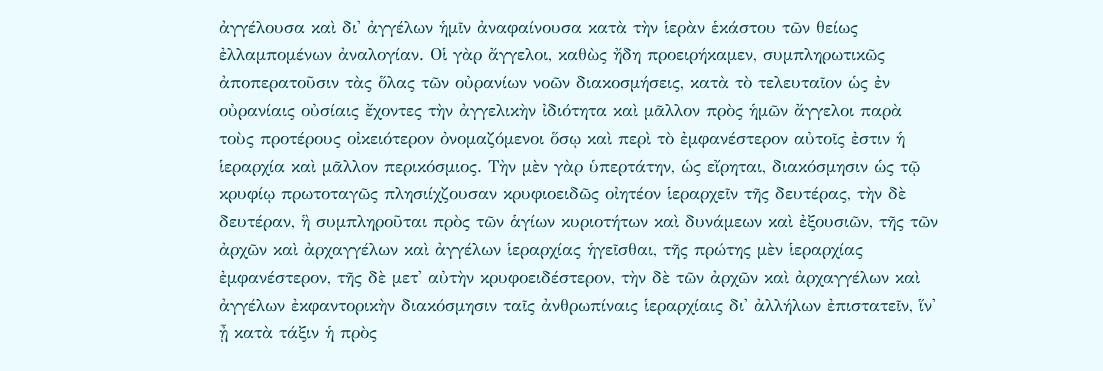ἀγγέλουσα καὶ δι' ἀγγέλων ἡμῖν ἀναφαίνουσα κατὰ τὴν ἱερὰν ἑκάστου τῶν θείως ἐλλαμπομένων ἀναλογίαν. Οἱ γὰρ ἄγγελοι, καθὼς ἤδη προειρήκαμεν, συμπληρωτικῶς ἀποπερατοῦσιν τὰς ὅλας τῶν οὐρανίων νοῶν διακοσμήσεις, κατὰ τὸ τελευταῖον ὡς ἐν οὐρανίαις οὐσίαις ἔχοντες τὴν ἀγγελικὴν ἰδιότητα καὶ μᾶλλον πρὸς ἡμῶν ἄγγελοι παρὰ τοὺς προτέρους οἰκειότερον ὀνομαζόμενοι ὅσῳ καὶ περὶ τὸ ἐμφανέστερον αὐτοῖς ἐστιν ἡ ἱεραρχία καὶ μᾶλλον περικόσμιος. Τὴν μὲν γὰρ ὑπερτάτην, ὡς εἴρηται, διακόσμησιν ὡς τῷ κρυφίῳ πρωτοταγῶς πλησιίχζουσαν κρυφιοειδῶς οἰητέον ἱεραρχεῖν τῆς δευτέρας, τὴν δὲ δευτέραν, ἣ συμπληροῦται πρὸς τῶν ἁγίων κυριοτήτων καὶ δυνάμεων καὶ ἐξουσιῶν, τῆς τῶν ἀρχῶν καὶ ἀρχαγγέλων καὶ ἀγγέλων ἱεραρχίας ἡγεῖσθαι, τῆς πρώτης μὲν ἱεραρχίας ἐμφανέστερον, τῆς δὲ μετ' αὐτὴν κρυφοειδέστερον, τὴν δὲ τῶν ἀρχῶν καὶ ἀρχαγγέλων καὶ ἀγγέλων ἐκφαντορικὴν διακόσμησιν ταῖς ἀνθρωπίναις ἱεραρχίαις δι' ἀλλήλων ἐπιστατεῖν, ἵν' ᾖ κατὰ τάξιν ἡ πρὸς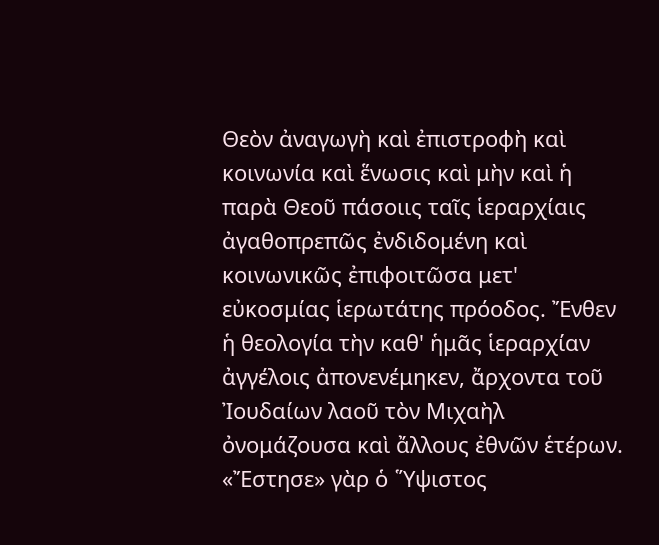Θεὸν ἀναγωγὴ καὶ ἐπιστροφὴ καὶ κοινωνία καὶ ἕνωσις καὶ μὴν καὶ ἡ παρὰ Θεοῦ πάσοιις ταῖς ἱεραρχίαις ἀγαθοπρεπῶς ἐνδιδομένη καὶ κοινωνικῶς ἐπιφοιτῶσα μετ' εὐκοσμίας ἱερωτάτης πρόοδος. Ἔνθεν ἡ θεολογία τὴν καθ' ἡμᾶς ἱεραρχίαν ἀγγέλοις ἀπονενέμηκεν, ἄρχοντα τοῦ Ἰουδαίων λαοῦ τὸν Μιχαὴλ ὀνομάζουσα καὶ ἄλλους ἐθνῶν ἑτέρων. «Ἔστησε» γὰρ ὁ ῞Υψιστος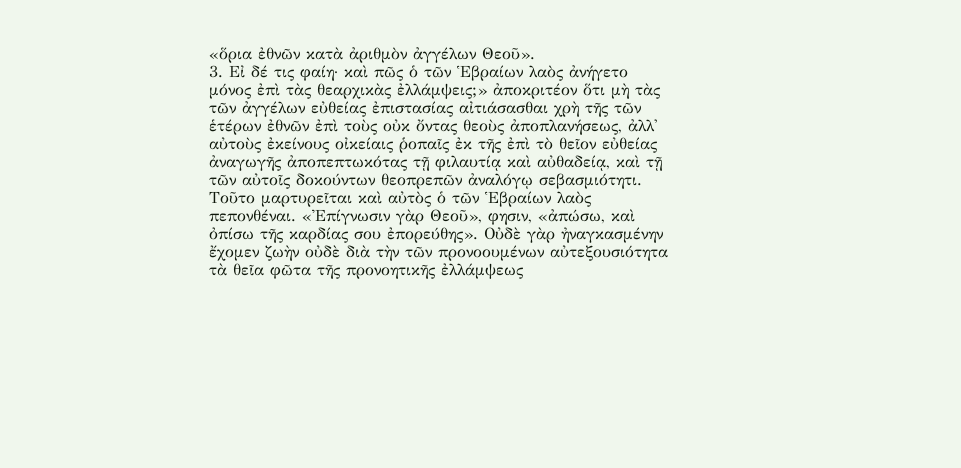«ὅρια ἐθνῶν κατὰ ἀριθμὸν ἀγγέλων Θεοῦ».
3. Εἰ δέ τις φαίη· καὶ πῶς ὁ τῶν Ἑβραίων λαὸς ἀνήγετο μόνος ἐπὶ τὰς θεαρχικὰς ἐλλάμψεις;» ἀποκριτέον ὅτι μὴ τὰς τῶν ἀγγέλων εὐθείας ἐπιστασίας αἰτιάσασθαι χρὴ τῆς τῶν ἑτέρων ἐθνῶν ἐπὶ τοὺς οὐκ ὄντας θεοὺς ἀποπλανήσεως, ἀλλ' αὐτοὺς ἐκείνους οἰκείαις ῥοπαῖς ἐκ τῆς ἐπὶ τὸ θεῖον εὐθείας ἀναγωγῆς ἀποπεπτωκότας τῇ φιλαυτίᾳ καὶ αὐθαδείᾳ, καὶ τῇ τῶν αὐτοῖς δοκούντων θεοπρεπῶν ἀναλόγῳ σεβασμιότητι. Τοῦτο μαρτυρεῖται καὶ αὐτὸς ὁ τῶν Ἑβραίων λαὸς πεπονθέναι. «Ἐπίγνωσιν γὰρ Θεοῦ», φησιν, «ἀπώσω, καὶ ὀπίσω τῆς καρδίας σου ἐπορεύθης». Οὐδὲ γὰρ ἠναγκασμένην ἔχομεν ζωὴν οὐδὲ διὰ τὴν τῶν προνοουμένων αὐτεξουσιότητα τὰ θεῖα φῶτα τῆς προνοητικῆς ἐλλάμψεως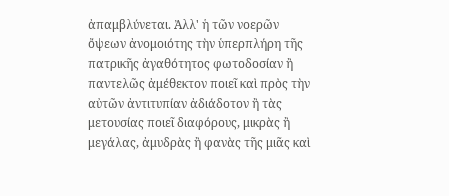ἀπαμβλύνεται. Ἀλλ' ἡ τῶν νοερῶν ὄψεων ἀνομοιότης τὴν ὑπερπλήρη τῆς πατρικῆς ἀγαθότητος φωτοδοσίαν ἢ παντελῶς ἀμέθεκτον ποιεῖ καὶ πρὸς τὴν αὐτῶν ἀντιτυπίαν ἀδιάδοτον ἢ τὰς μετουσίας ποιεῖ διαφόρους, μικρὰς ἢ μεγάλας, ἀμυδρὰς ἢ φανὰς τῆς μιᾶς καὶ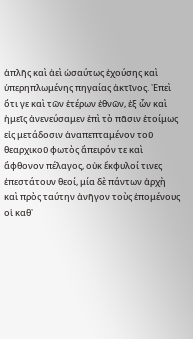ἁπλῆς καὶ ἀεὶ ὡσαύτως ἐχούσης καὶ ὑπερηπλωμένης πηγαίας ἀκτῖνος. ᾽Επεὶ ὅτι γε καὶ τῶν ἑτέρων ἐθνῶν, ἐξ ὧν καὶ ἡμεῖς ἀνενεύσαμεν ἐπὶ τὸ πᾶσιν ἑτοίμως εἰς μετάδοσιν ἀναπεπταμένον τοῦ θεαρχικοῦ φωτὸς ἄπειρόν τε καὶ ἄφθονον πέλαγος, οὐκ ἔκφυλοί τινες ἐπεστάτουν θεοί, μία δὲ πάντων ἀρχὴ καὶ πρὸς ταύτην ἀνῆγον τοὺς ἑπομένους οἱ καθ᾽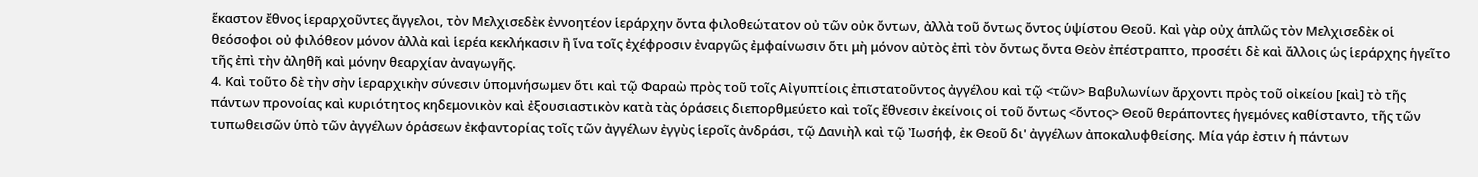ἕκαστον ἔθνος ἱεραρχοῦντες ἄγγελοι, τὸν Μελχισεδὲκ ἐννοητέον ἱεράρχην ὄντα φιλοθεώτατον οὐ τῶν οὐκ ὄντων, ἀλλὰ τοῦ ὄντως ὄντος ὑψίστου Θεοῦ. Καὶ γὰρ οὐχ ἁπλῶς τὸν Μελχισεδὲκ οἱ θεόσοφοι οὐ φιλόθεον μόνον ἀλλὰ καὶ ἱερέα κεκλήκασιν ἢ ἵνα τοῖς ἐχέφροσιν ἐναργῶς ἐμφαίνωσιν ὅτι μὴ μόνον αὐτὸς ἐπὶ τὸν ὄντως ὄντα Θεὸν ἐπέστραπτο, προσέτι δὲ καὶ ἄλλοις ὡς ἱεράρχης ἡγεῖτο τῆς ἐπὶ τὴν ἀληθῆ καὶ μόνην θεαρχίαν ἀναγωγῆς.
4. Καὶ τοῦτο δὲ τὴν σὴν ἱεραρχικὴν σύνεσιν ὑπομνήσωμεν ὅτι καὶ τῷ Φαραὼ πρὸς τοῦ τοῖς Αἰγυπτίοις ἐπιστατοῦντος ἀγγέλου καὶ τῷ <τῶν> Βαβυλωνίων ἄρχοντι πρὸς τοῦ οἰκείου [καὶ] τὸ τῆς πάντων προνοίας καὶ κυριότητος κηδεμονικὸν καὶ ἐξουσιαστικὸν κατὰ τὰς ὁράσεις διεπορθμεύετο καὶ τοῖς ἔθνεσιν ἐκείνοις οἱ τοῦ ὄντως <ὄντος> Θεοῦ θεράποντες ἡγεμόνες καθίσταντο, τῆς τῶν τυπωθεισῶν ὑπὸ τῶν ἀγγέλων ὁρἁσεων ἐκφαντορίας τοῖς τῶν ἀγγέλων ἐγγὺς ἱεροῖς ἀνδράσι, τῷ Δανιὴλ καὶ τῷ Ἰωσήφ, ἐκ Θεοῦ δι' ἀγγέλων ἀποκαλυφθείσης. Μία γάρ ἐστιν ἡ πάντων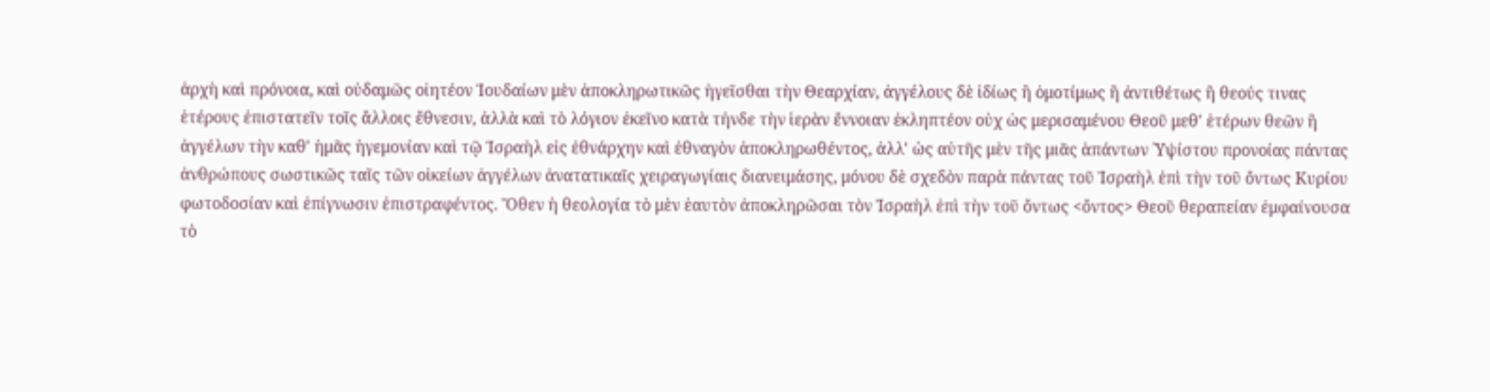ἀρχὴ καὶ πρόνοια, καὶ οὐδαμῶς οἰητέον Ἰουδαίων μὲν ἀποκληρωτικῶς ἡγεῖσθαι τὴν Θεαρχίαν, ἀγγέλους δὲ ἰδίως ἢ ὁμοτίμως ἢ ἀντιθέτως ἢ θεούς τινας ἑτέρους ἐπιστατεῖν τοῖς ἄλλοις ἔθνεσιν, ἀλλὰ καὶ τὸ λόγιον ἐκεῖνο κατὰ τήνδε τὴν ἱερὰν ἔννοιαν ἐκληπτέον οὐχ ὡς μερισαμένου Θεοῦ μεθ' ἑτέρων θεῶν ἢ ἀγγέλων τὴν καθ' ἡμᾶς ἡγεμονίαν καὶ τῷ Ἰσραὴλ εἰς ἐθνάρχην καὶ ἐθναγὸν ἀποκληρωθέντος, ἀλλ' ὡς αὐτῆς μὲν τῆς μιᾶς ἁπάντων ῾Υψίστου προνοίας πάντας ἀνθρώπους σωστικῶς ταῖς τῶν οἰκείων ἀγγέλων ἀνατατικαῖς χειραγωγίαις διανειμάσης, μόνου δὲ σχεδὸν παρὰ πάντας τοῦ Ἰσραὴλ ἐπὶ τὴν τοῦ ὄντως Κυρίου φωτοδοσίαν καὶ ἐπίγνωσιν ἐπιστραφέντος. Ὅθεν ἡ θεολογία τὸ μὲν ἑαυτὸν ἀποκληρῶσαι τὸν Ἰσραὴλ ἐπὶ τὴν τοῦ ὄντως <ὄντος> Θεοῦ θεραπείαν ἐμφαίνουσα τὸ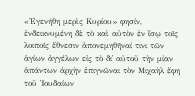«᾽Εγενήθη μερὶς Κυρίου» φησίν, ἐνδεικνυμένη δὲ τὸ καὶ αὐτὸν ἐν ἴσῳ τοῖς λοιποῖς ἔθνεσιν ἀπονεμηθῆναί τινι τῶν ἁγίων ἀγγέλων εἰς τὸ δι᾽ αὐτοῦ τὴν μίαν ἁπάντων ἀρχὴν ἐπιγνῶναι τὸν Μιχαὴλ ἔφη τοῦ Ἰουδαίων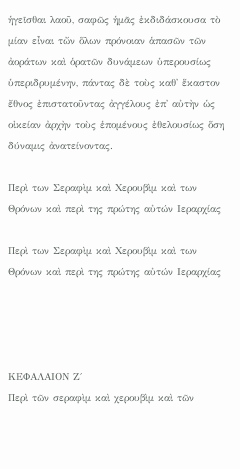ἡγεῖσθαι λαοῦ, σαφῶς ἡμᾶς ἐκδιδάσκουσα τὸ μίαν εἶναι τὤν ὅλων πρόνοιαν ἁπασῶν τῶν ἀοράτων καὶ ὁρατῶν δυνάμεων ὑπερουσίως ὑπεριδρυμένην, πάντας δὲ τοὺς καθ' ἕκαστον ἔθνος ἐπιστατοῦντας ἀγγέλους ἐπ' αὐτὴν ὡς οἰκείαν ἀρχὴν τοὺς ἑπομένους ἐθελουσίως ὅση δύναμις ἀνατείνοντας.

Περὶ των Σεραφὶμ καὶ Χερουβὶμ καὶ των Θρόνων καὶ περὶ της πρώτης αὐτών Ιεραρχίας

Περὶ των Σεραφὶμ καὶ Χερουβὶμ καὶ των Θρόνων καὶ περὶ της πρώτης αὐτών Ιεραρχίας




ΚΕΦΑΛΑΙΟΝ Ζ΄
Περὶ τῶν σεραφὶμ καὶ χερουβὶμ καὶ τῶν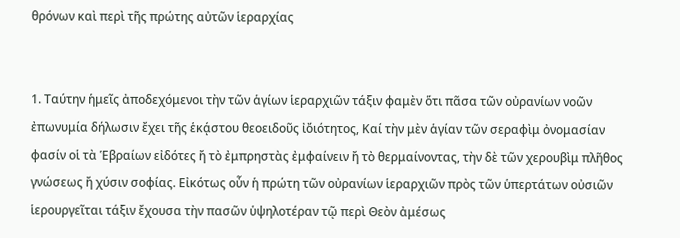θρόνων καὶ περὶ τῆς πρώτης αὐτῶν ἱεραρχίας


1. Ταύτην ἡμεῖς ἀποδεχόμενοι τὴν τῶν ἁγίων ἱεραρχιῶν τάξιν φαμὲν ὅτι πᾶσα τῶν οὐρανίων νοῶν ἐπωνυμία δήλωσιν ἔχει τῆς ἑκᾴστου θεοειδοῦς ἰὄιότητος, Καί τὴν μὲν ἁγίαν τῶν σεραφὶμ ὀνομασίαν φασίν οἱ τὰ Ἑβραίων εἰδότες ἤ τὸ ἐμπρηστὰς ἐμφαίνειν ἤ τὸ θερμαίνοντας, τὴν δὲ τῶν χερουβὶμ πλῆθος γνώσεως ἤ χύσιν σοφίας. Εἰκότως οὖν ἡ πρώτη τῶν οὐρανίων ἱεραρχιῶν πρὸς τῶν ὑπερτάτων οὐσιῶν ἱερουργεῖται τάξιν ἔχουσα τὴν πασῶν ὑψηλοτέραν τῷ περὶ Θεὸν ἀμέσως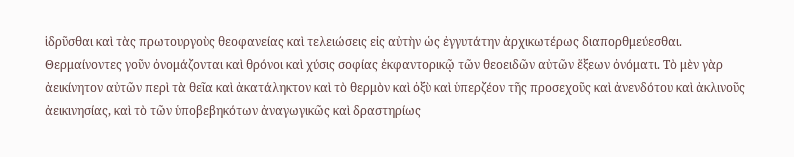ἱδρῦσθαι καὶ τὰς πρωτουργοὺς θεοφανείας καὶ τελειώσεις εἰς αὐτὴν ὡς ἐγγυτάτην ἀρχικωτέρως διαπορθμεύεσθαι. Θερμαίνοντες γοῦν ὀνομάζονται καὶ θρόνοι καὶ χύσις σοφίας ἐκφαντορικῷ τῶν θεοειδῶν αὐτῶν ἕξεων ὀνόματι. Τὸ μὲν γὰρ ἀεικίνητον αὐτῶν περὶ τὰ θεῖα καὶ ἀκατάληκτον καὶ τὸ θερμὸν καὶ ὀξὺ καὶ ὑπερζέον τῆς προσεχοῦς καὶ ἀνενδότου καὶ ἀκλινοῦς ἀεικινησίας, καὶ τὸ τῶν ὑποβεβηκότων ἀναγωγικῶς καὶ δραστηρίως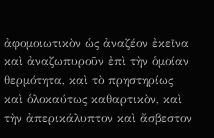ἀφομοιωτικὸν ὡς ἀναζέον ἐκεῖνα καὶ ἀναζωπυροῦν ἐπὶ τὴν ὁμοίαν θερμότητα, καὶ τὸ πρηστηρίως καὶ ὁλοκαύτως καθαρτικὸν, καὶ τὴν ἀπερικάλυπτον καὶ ἄσβεστον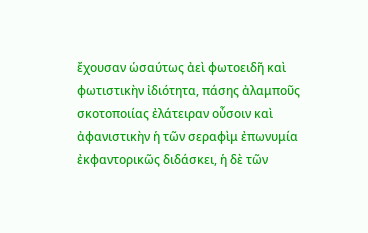ἔχουσαν ὡσαύτως ἀεὶ φωτοειδῆ καὶ
φωτιστικὴν ἰδιότητα, πάσης ἀλαμποῦς σκοτοποιίας ἐλάτειραν οὖσοιν καὶ ἀφανιστικὴν ἡ τῶν σεραφὶμ ἐπωνυμία ἐκφαντορικῶς διδάσκει, ἡ δὲ τῶν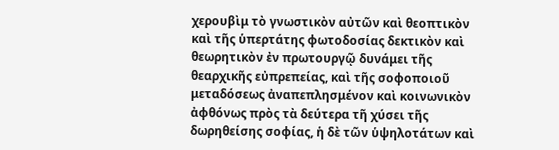χερουβὶμ τὸ γνωστικὸν αὐτῶν καὶ θεοπτικὸν καὶ τῆς ὑπερτάτης φωτοδοσίας δεκτικὸν καὶ θεωρητικὸν ἐν πρωτουργῷ δυνάμει τῆς θεαρχικῆς εὐπρεπείας, καὶ τῆς σοφοποιοῦ μεταδόσεως ἀναπεπλησμένον καὶ κοινωνικὸν ἀφθόνως πρὸς τὰ δεύτερα τῆ χύσει τῆς δωρηθείσης σοφίας, ἡ δὲ τῶν ὑψηλοτάτων καὶ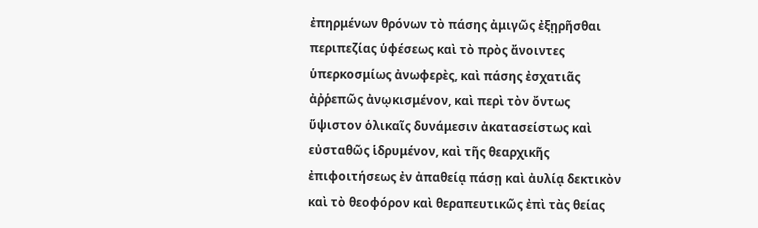ἐπηρμένων θρόνων τὸ πάσης ἀμιγῶς ἐξῃρῆσθαι περιπεζίας ὑφέσεως καὶ τὸ πρὸς ἄνοιντες ὑπερκοσμίως ἀνωφερὲς, καὶ πάσης ἐσχατιᾶς ἀῤῥεπῶς ἀνῳκισμένον, καὶ περὶ τὸν ὄντως ὕψιστον ὁλικαῖς δυνάμεσιν ἀκατασείστως καὶ εὐσταθῶς ἱδρυμένον, καὶ τῆς θεαρχικῆς ἐπιφοιτήσεως ἐν ἀπαθείᾳ πάσῃ καὶ ἀυλίᾳ δεκτικὸν καὶ τὸ θεοφόρον καὶ θεραπευτικῶς ἐπὶ τὰς θείας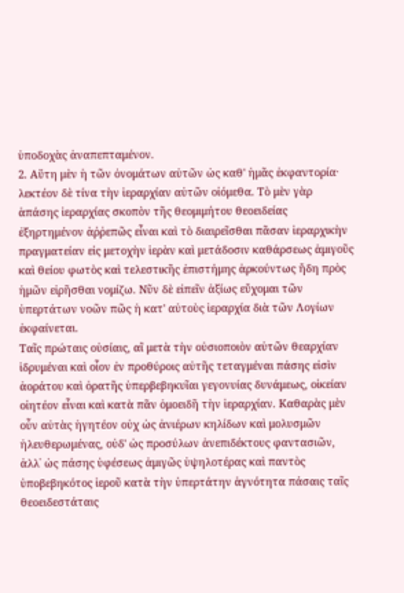ὑποδοχὰς ἀναπεπταμένον.
2. Αὕτη μὲν ἡ τῶν ὀνομάτων αὐτῶν ὡς καθ' ἡμᾶς ἐκφαντορία· λεκτέον δὲ τίνα τὴν ἱεραρχίαν αὐτῶν οἰόμεθα. Τὸ μὲν γὰρ ἁπάσης ἱεραρχίας σκοπὸν τῆς θεομιμήτου θεοειδείας ἐξηρτημένον ἀῤῥεπῶς εἶναι καὶ τὸ διαιρεῖσθαι πᾶσαν ἱεραρχικὴν πραγματείαν εἰς μετοχὴν ἱερὰν καὶ μετάδοσιν καθάρσεως ἀμιγοῦς καὶ θείου φωτὸς καὶ τελεστικῆς ἐπιστήμης ἀρκούντως ἤδη πρὸς ἡμῶν εἰρῆσθαι νομίζω. Νῦν δὲ εἰπεῖν ἀξίως εὔχομαι τῶν ὑπερτάτων νοῶν πῶς ἡ κατ' αὐτοὺς ἱεραρχία διὰ τῶν Λογίων ἐκφαίνεται.
Ταῖς πρώταις οὐσίαις, αἳ μετὰ τὴν οὐσιοποιὸν αὐτῶν θεαρχίαν ἱδρυμέναι καὶ οἷον ἐν προθύροις αὐτῆς τεταγμέναι πάσης εἰσὶν ἀοράτου καὶ ὁρατῆς ὑπερβεβηκυῖαι γεγονυίας δυνάμεως, οἰκείαν οἰητέον εἶναι καὶ κατὰ πᾶν ὁμοειδῆ τὴν ἱεραρχίαν. Καθαρὰς μὲν οὖν αὐτὰς ἡγητέον οὐχ ὡς ἀνιέρων κηλίδων καὶ μολυσμῶν ἠλευθερωμένας, οὐδ' ὡς προσύλων ἀνεπιδέκτους φαντασιῶν, ἀλλ᾽ ὡς πάσης ὑφέσεως ἀμιγῶς ὑψηλοτέρας καὶ παντὸς ὑποβεβηκότος ἱεροῦ κατὰ τὴν ὑπερτάτην ἁγνότητα πάσαις ταῖς θεοειδεστάταις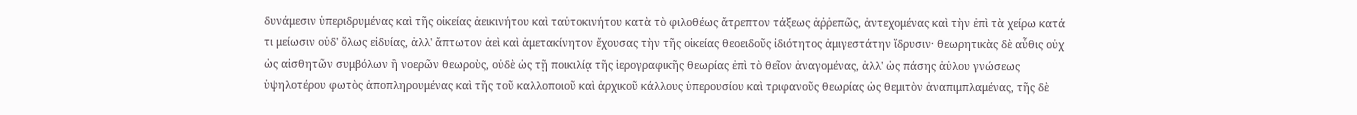δυνάμεσιν ὑπεριδρυμένας καὶ τῆς οἰκείας ἀεικινήτου καὶ ταὐτοκινήτου κατὰ τὸ φιλοθέως ἄτρεπτον τάξεως ἀῤῥεπῶς, ἀντεχομένας καὶ τὴν ἐπὶ τὰ χείρω κατά τι μείωσιν οὐδ' ὅλως εἰδυίας, ἀλλ' ἄπτωτον ἀεὶ καὶ ἀμετακίνητον ἔχουσας τὴν τῆς οἰκείας θεοειδοῦς ἰδιότητος ἀμιγεστάτην ἵδρυσιν· θεωρητικὰς δὲ αὖθις οὐχ ὡς αἰσθητῶν συμβόλων ἢ νοερῶν θεωροὺς, οὐδὲ ὡς τῇ ποικιλίᾳ τῆς ἱερογραφικῆς θεωρίας ἐπὶ τὸ θεῖον ἀναγομένας, ἀλλ' ὡς πάσης ἀὐλου γνώσεως ὑψηλοτέρου φωτὸς ἀποπληρουμένας καὶ τῆς τοῦ καλλοποιοῦ καὶ ἀρχικοῦ κάλλους ὑπερουσίου καὶ τριφανοῦς θεωρίας ὡς θεμιτὸν ἀναπιμπλαμένας, τῆς δὲ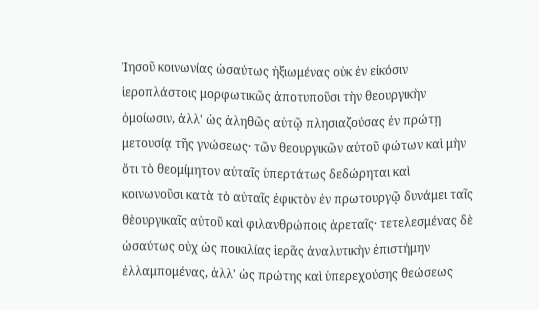Ἰησοῦ κοινωνίας ὡσαύτως ἠξιωμένας οὐκ ἐν εἰκόσιν ἱεροπλάστοις μορφωτικῶς ἀποτυποῦσι τὴν θεουργικὴν ὁμοίωσιν, ἀλλ' ὡς ἀληθῶς αὐτῷ πλησιαζούσας ἐν πρώτῃ μετουσίᾳ τῆς γνώσεως· τῶν θεουργικῶν αὐτοῦ φώτων καὶ μὴν ὅτι τὸ θεομίμητον αὐταῖς ὑπερτάτως δεδώρηται καὶ κοινωνοῦσι κατὰ τὸ αὐταῖς ἐφικτὸν ἐν πρωτουργῷ δυνάμει ταῖς θὲουργικαῖς αὐτοῦ καὶ φιλανθρώποις ἀρεταῖς· τετελεσμένας δὲ ὡσαύτως οὐχ ὡς ποικιλίας ἱερᾶς ἀναλυτικὴν ἐπιστήμην ἐλλαμπομένας, ἀλλ' ὡς πρώτης καὶ ὑπερεχούσης θεώσεως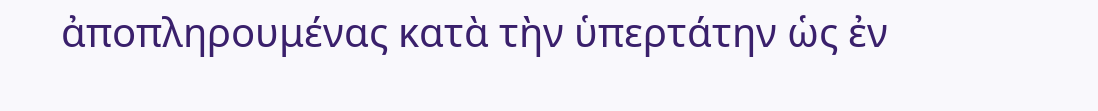ἀποπληρουμένας κατὰ τὴν ὑπερτάτην ὡς ἐν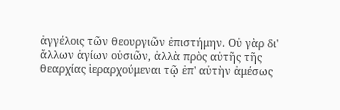ἀγγέλοις τῶν θεουργιῶν ἐπιστήμην. Οὐ γὰρ δι' ἄλλων ἁγίων οὐσιῶν, ἀλλὰ πρὸς αὐτῆς τῆς θεαρχίας ἱεραρχούμεναι τῷ ἐπ' αὐτὴν ἀμέσως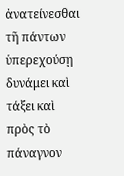ἀνατείνεσθαι τῆ πάντων ὑπερεχούσῃ δυνάμει καὶ τάξει καὶ πρὸς τὸ πάναγνον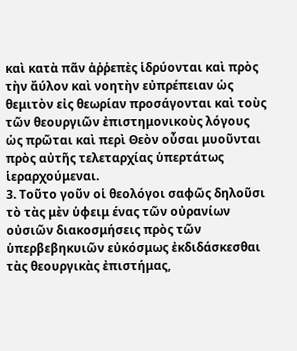καὶ κατὰ πᾶν ἀῤῥεπὲς ἱδρύονται καὶ πρὸς τὴν ἄύλον καὶ νοητὴν εὐπρέπειαν ὡς θεμιτὸν εἰς θεωρίαν προσάγονται καὶ τοὺς τῶν θεουργιῶν ἐπιστημονικοὺς λόγους ὡς πρῶται καὶ περὶ Θεὸν οὖσαι μυοῦνται πρὸς αὐτῆς τελεταρχίας ὑπερτάτως ἱεραρχούμεναι.
3. Τοῦτο γοῦν οἱ θεολόγοι σαφῶς δηλοῦσι τὸ τὰς μὲν ὑφειμ ένας τῶν οὐρανίων οὐσιῶν διακοσμήσεις πρὸς τῶν ὑπερβεβηκυιῶν εὐκόσμως ἐκδιδάσκεσθαι τὰς θεουργικὰς ἐπιστήμας,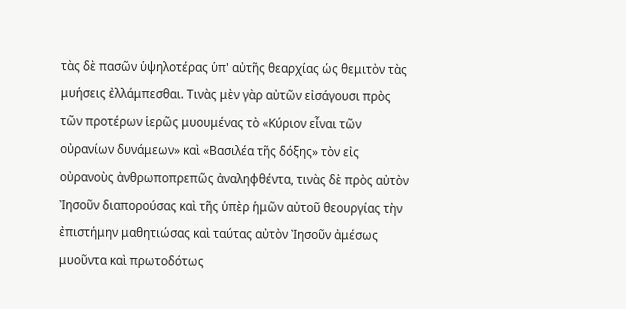τὰς δὲ πασῶν ὑψηλοτέρας ὑπ' αὐτῆς θεαρχίας ὡς θεμιτὸν τὰς μυήσεις ἐλλάμπεσθαι. Τινὰς μὲν γὰρ αὐτῶν εἰσάγουσι πρὸς τῶν προτέρων ἱερῶς μυουμένας τὸ «Κύριον εἶναι τῶν οὐρανίων δυνάμεων» καὶ «Βασιλέα τῆς δόξης» τὸν εἰς οὐρανοὺς ἀνθρωποπρεπῶς ἀναληφθέντα, τινὰς δὲ πρὸς αὐτὸν Ἰησοῦν διαπορούσας καὶ τῆς ὑπὲρ ἡμῶν αὐτοῦ θεουργίας τὴν ἐπιστήμην μαθητιώσας καὶ ταύτας αὐτὸν Ἰησοῦν ἀμέσως μυοῦντα καὶ πρωτοδότως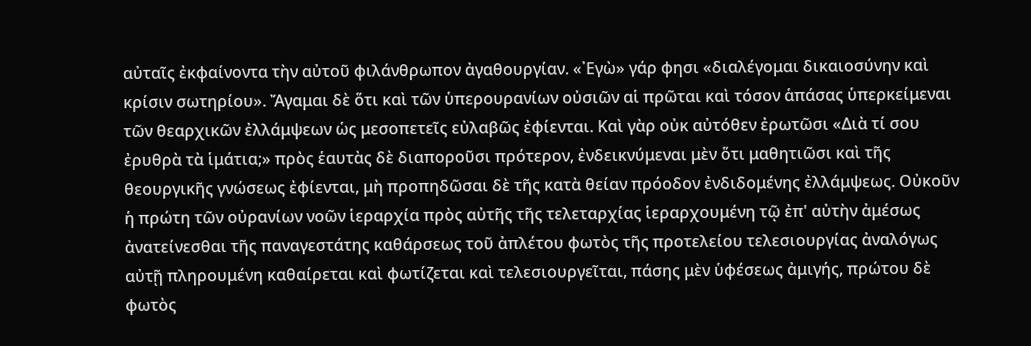αὐταῖς ἐκφαίνοντα τὴν αὐτοῦ φιλάνθρωπον ἀγαθουργίαν. «᾽Εγὼ» γάρ φησι «διαλέγομαι δικαιοσύνην καὶ κρίσιν σωτηρίου». Ἄγαμαι δὲ ὅτι καὶ τῶν ὑπερουρανίων οὐσιῶν αἱ πρῶται καὶ τόσον ἁπάσας ὑπερκείμεναι τῶν θεαρχικῶν ἐλλάμψεων ὡς μεσοπετεῖς εὐλαβῶς ἐφίενται. Καὶ γὰρ οὐκ αὐτόθεν ἐρωτῶσι «Διὰ τί σου ἐρυθρὰ τὰ ἱμάτια;» πρὸς ἑαυτὰς δὲ διαποροῦσι πρότερον, ἐνδεικνύμεναι μὲν ὅτι μαθητιῶσι καὶ τῆς θεουργικῆς γνώσεως ἐφίενται, μὴ προπηδῶσαι δὲ τῆς κατὰ θείαν πρόοδον ἐνδιδομένης ἐλλάμψεως. Οὐκοῦν ἡ πρώτη τῶν οὐρανίων νοῶν ἱεραρχία πρὸς αὐτῆς τῆς τελεταρχίας ἱεραρχουμένη τῷ ἐπ' αὐτὴν ἀμέσως ἀνατείνεσθαι τῆς παναγεστάτης καθάρσεως τοῦ ἀπλέτου φωτὸς τῆς προτελείου τελεσιουργίας ἀναλόγως αὐτῇ πληρουμένη καθαίρεται καὶ φωτίζεται καὶ τελεσιουργεῖται, πάσης μὲν ὑφέσεως ἀμιγής, πρώτου δὲ φωτὸς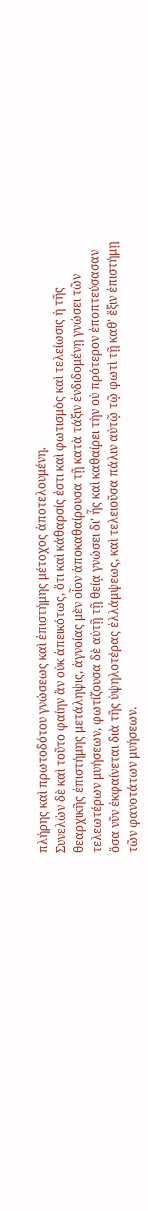πλήρης καὶ πρωτοδότου γνώσεως καὶ ἐπιστήμης μέτοχος ἀποτελουμένη.
Συνελὼν δὲ καὶ τοῦτο φαίην ἂν οὐκ ἀπεικότως, ὅτι καὶ κάθαρσίς ἐστι καὶ φωτισμὸς καὶ τελείωσις ἡ τῆς θεαρχικῆς ἐπιστήμης μετάληψις, ἀγνοίας μὲν οἷον ἀποκαθαίρουσα τῇ κατὰ τάξιν ἐνδιδομένῃ γνώσει τῶν τελεωτέρων μυήσεων, φωτίζουσα δὲ αὐτῇ τῇ θείᾳ γνώσει δι' ἧς καὶ καθαίρει τὴν οὐ πρότερον ἐποπτεύσασαν ὅσα νῦν ἐκφαίνεται διὰ τῆς ὑψηλοτέρας ἐλλάμψεως, καὶ τελειοῦσα πάλιν αὐτῷ τῷ φωτὶ τῇ καθ' ἕξιν ἐπιστήμῃ τῶν φανοτάτων μυήσεων.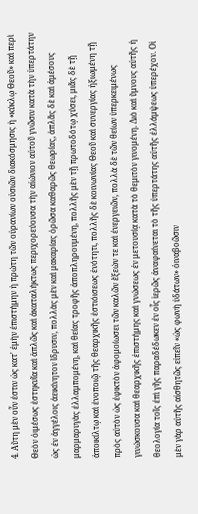4. Αὕτη μὲν οὖν ἐστιν ὡς κατ' ἐμὴν ἐπιστήμην ἡ πρώτη τῶν οὐρανίων οὐσιῶν διακόσμησις ἡ «κύκλῳ Θεοῦ» καὶ περὶ Θεὸν ὀιμέσως ἑστηκυῖα καὶ ἁπλῶς καὶ ἀκαταλήκτως περιχορεύουσα τὴν αἰώνιον αὐτοῦ γνῶσιν κατὰ τὴν ὑπερτάτην ὡς ἐν ἀγγέλοις ἀεικίνητον ἵδρυσιν, πολλὰς μὲν καὶ μακαρίας ὁρῶσα καθαρῶς θεωρίας, ἁπλᾶς δὲ καὶ ἀμέσους μαρμαρυγὰς ἐλλαμπομένη, καὶ θείας τροφῆς ἀποπληρουμένη, πολλῆς μὲν τῇ πρωτοδότῳ χύσει, μιᾶς δὲ τῇ ἀποικίλτῳ καὶ ἑνοποιῷ τῆς θεαρχικῆς ἑστιόισεως ἑνότητι, πολλῆς δὲ κοινωνίας Θεοῦ καὶ συνεργίας ἠξιωμένη τῇ πρὸς αὐτὸν ὡς ἐφικτὸν ἀφομοίωσει τῶν καλῶν ἕξεών τε καὶ ἐνεργειῶν, πολλὰ δὲ τῶν θείων ὑπερκειμένως γινώσκουσα καὶ θεαρχικῆς ἐπιστήμης καὶ γνώσεως ἐν μετουσίᾳ κατὰ τὸ θεμιτὸν γινομένη. Διὸ καὶ ὕμνους αὐτῆς ἡ θεολογία τοῖς ἐπὶ γῆς παραδέδωκεν ἐν οἷς ἱερῶς ἀναφαίνεται τὸ τῆς ὑπερτάτης αὐτῆς ἐλλάμψεως ὑπερέχον. Οἱ μὲν γὰρ αὐτῆς αἰσθητῶς εἰπεῖν «ὡς φωνὴ ὑδάτων» ὀιναβοῶσιν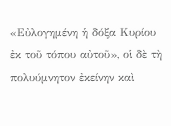«Εὐλογημένη ἡ δόξα Κυρίου ἐκ τοῦ τόπου αὐτοῦ», οἱ δὲ τὴ πολυύμνητον ἐκείνην καὶ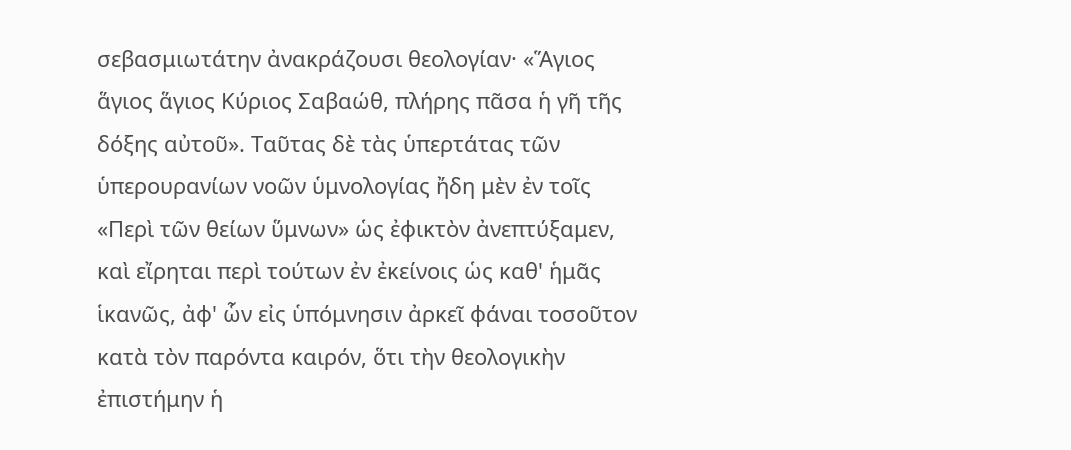σεβασμιωτάτην ἀνακράζουσι θεολογίαν· «Ἅγιος ἅγιος ἅγιος Κύριος Σαβαώθ, πλήρης πᾶσα ἡ γῆ τῆς δόξης αὐτοῦ». Ταῦτας δὲ τὰς ὑπερτάτας τῶν ὑπερουρανίων νοῶν ὑμνολογίας ἤδη μὲν ἐν τοῖς «Περὶ τῶν θείων ὕμνων» ὡς ἐφικτὸν ἀνεπτύξαμεν, καὶ εἴρηται περὶ τούτων ἐν ἐκείνοις ὡς καθ' ἡμᾶς ἱκανῶς, ἀφ' ὧν εἰς ὑπόμνησιν ἀρκεῖ φάναι τοσοῦτον κατὰ τὸν παρόντα καιρόν, ὅτι τὴν θεολογικὴν ἐπιστήμην ἡ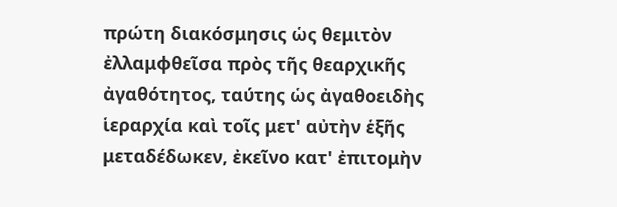πρώτη διακόσμησις ὡς θεμιτὸν ἐλλαμφθεῖσα πρὸς τῆς θεαρχικῆς ἀγαθότητος, ταύτης ὡς ἀγαθοειδὴς ἱεραρχία καὶ τοῖς μετ' αὐτὴν ἑξῆς μεταδέδωκεν, ἐκεῖνο κατ' ἐπιτομὴν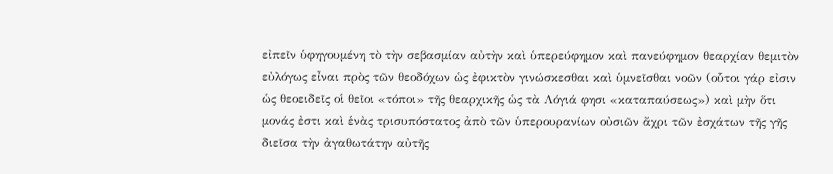εἰπεῖν ὑφηγουμένη τὸ τὴν σεβασμίαν αὐτὴν καὶ ὑπερεύφημον καὶ πανεύφημον θεαρχίαν θεμιτὸν εὐλόγως εἶναι πρὸς τῶν θεοδόχων ὡς ἐφικτὸν γινώσκεσθαι καὶ ὑμνεῖσθαι νοῶν (οὗτοι γάρ εἰσιν ὡς θεοειδεῖς οἱ θεῖοι «τόποι» τῆς θεαρχικῆς ὡς τὰ Λόγιά φησι «καταπαύσεως») καὶ μὴν ὅτι μονάς ἐστι καὶ ἑνὰς τρισυπόστατος ἀπὸ τῶν ὑπερουρανίων οὐσιῶν ἄχρι τῶν ἐσχάτων τῆς γῆς διεῖσα τὴν ἀγαθωτάτην αὐτῆς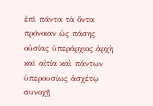ἐπὶ πάντα τὰ ὄντα πρόνοιαν ὡς πάσης οὐσίας ὑπεράρχιος ἀρχὴ καὶ αἰτία καὶ πάντων ὑπερουσίως ἀσχέτῳ συνοχῇ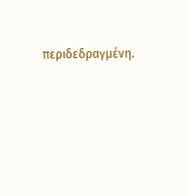περιδεδραγμένη.